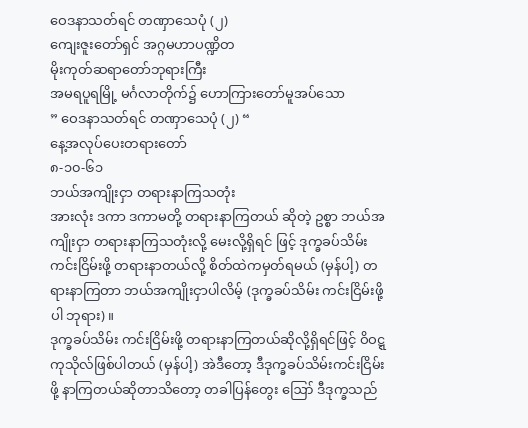ဝေဒနာသတ်ရင် တဏှာသေပုံ (၂)
ကျေးဇူးတော်ရှင် အဂ္ဂမဟာပဏ္ဍိတ
မိုးကုတ်ဆရာတော်ဘုရားကြီး
အမရပူရမြို့ မင်္ဂလာတိုက်၌ ဟောကြားတော်မူအပ်သော
” ဝေဒနာသတ်ရင် တဏှာသေပုံ (၂) “
နေ့အလုပ်ပေးတရားတော်
၈-၁၀-၆၁
ဘယ်အကျိုးငှာ တရားနာကြသတုံး
အားလုံး ဒကာ ဒကာမတို့ တရားနာကြတယ် ဆိုတဲ့ ဥစ္စာ ဘယ်အကျိုးငှာ တရားနာကြသတုံးလို့ မေးလို့ရှိရင် ဖြင့် ဒုက္ခခပ်သိမ်းကင်းငြိမ်းဖို့ တရားနာတယ်လို့ စိတ်ထဲကမှတ်ရမယ် (မှန်ပါ့) တရားနာကြတာ ဘယ်အကျိုးငှာပါလိမ့် (ဒုက္ခခပ်သိမ်း ကင်းငြိမ်းဖို့ပါ ဘုရား)။
ဒုက္ခခပ်သိမ်း ကင်းငြိမ်းဖို့ တရားနာကြတယ်ဆိုလို့ရှိရင်ဖြင့် ဝိဝဋ္ဋကုသိုလ်ဖြစ်ပါတယ် (မှန်ပါ့) အဲဒီတော့ ဒီဒုက္ခခပ်သိမ်းကင်းငြိမ်းဖို့ နာကြတယ်ဆိုတာသိတော့ တခါပြန်တွေး ဪ ဒီဒုက္ခသည်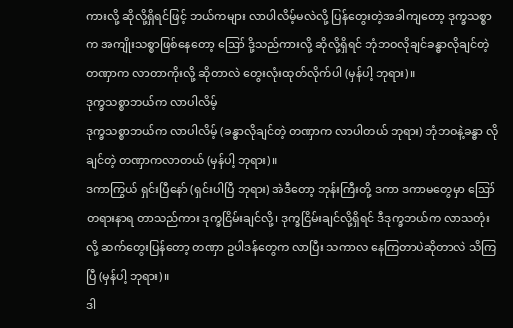ကားလို့ ဆိုလို့ရှိရင်ဖြင့် ဘယ်ကများ လာပါလိမ့်မလဲလို့ ပြန်တွေးတဲ့အခါကျတော့ ဒုက္ခသစ္စာက အကျိုးသစ္စာဖြစ်နေတော့ ဪ ဒို့သည်ကားလို့ ဆိုလို့ရှိရင် ဘုံဘဝလိုချင်ခန္ဓာလိုချင်တဲ့ တဏှာက လာတာကိုးလို့ ဆိုတာလဲ တွေးလုံးထုတ်လိုက်ပါ (မှန်ပါ့ ဘုရား)။
ဒုက္ခသစ္စာဘယ်က လာပါလိမ့်
ဒုက္ခသစ္စာဘယ်က လာပါလိမ့် (ခန္ဓာလိုချင်တဲ့ တဏှာက လာပါတယ် ဘုရား) ဘုံဘဝနဲ့ခန္ဓာ လိုချင်တဲ့ တဏှာကလာတယ် (မှန်ပါ့ ဘုရား)။
ဒကာကြွယ် ရှင်းပြီနော် (ရှင်းပါပြီ ဘုရား) အဲဒီတော့ ဘုန်းကြီးတို့ ဒကာ ဒကာမတွေမှာ ဪ တရားနာရ တာသည်ကား ဒုက္ခငြိမ်းချင်လို့၊ ဒုက္ခငြိမ်းချင်လို့ရှိရင် ဒီဒုက္ခဘယ်က လာသတုံးလို့ ဆက်တွေးပြန်တော့ တဏှာ ဥပါဒန်တွေက လာပြီး သကာလ နေကြတာပဲဆိုတာလဲ သိကြပြီ (မှန်ပါ့ ဘုရား)။
ဒါ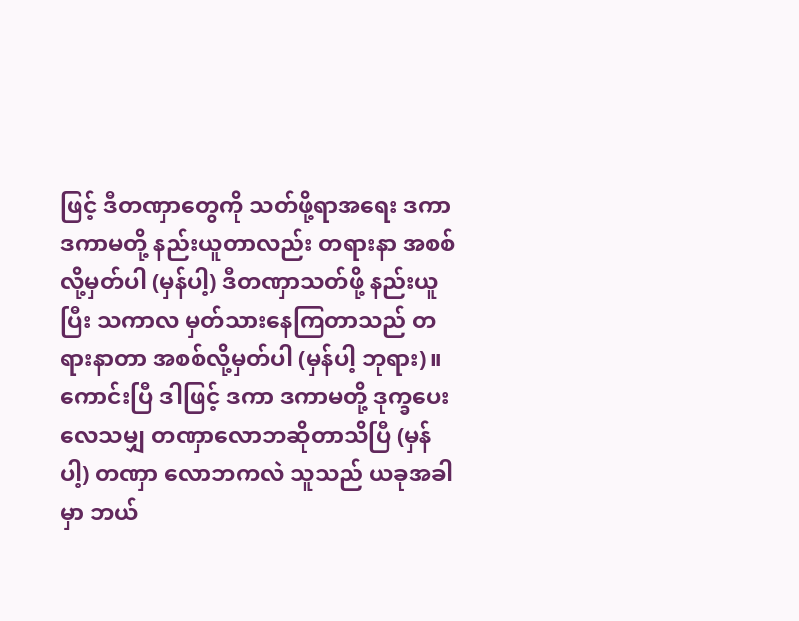ဖြင့် ဒီတဏှာတွေကို သတ်ဖို့ရာအရေး ဒကာ ဒကာမတို့ နည်းယူတာလည်း တရားနာ အစစ်လို့မှတ်ပါ (မှန်ပါ့) ဒီတဏှာသတ်ဖို့ နည်းယူပြီး သကာလ မှတ်သားနေကြတာသည် တရားနာတာ အစစ်လို့မှတ်ပါ (မှန်ပါ့ ဘုရား)။
ကောင်းပြီ ဒါဖြင့် ဒကာ ဒကာမတို့ ဒုက္ခပေးလေသမျှ တဏှာလောဘဆိုတာသိပြီ (မှန်ပါ့) တဏှာ လောဘကလဲ သူသည် ယခုအခါမှာ ဘယ်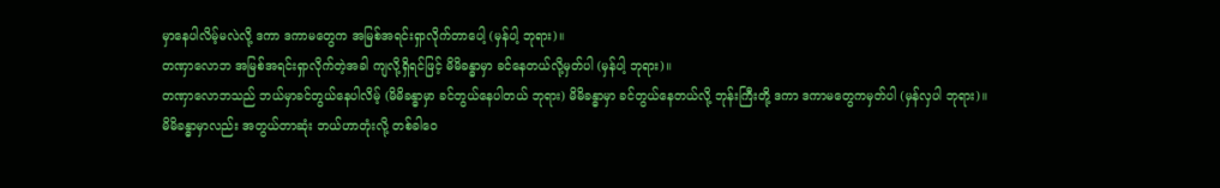မှာနေပါလိမ့်မလဲလို့ ဒကာ ဒကာမတွေက အမြစ်အရင်းရှာလိုက်တာပေါ့ (မှန်ပါ့ ဘုရား)။
တဏှာလောဘ အမြစ်အရင်းရှာလိုက်တဲ့အခါ ကျလို့ရှိရင်ဖြင့် မိမိခန္ဓာမှာ ခင်နေတယ်လို့မှတ်ပါ (မှန်ပါ့ ဘုရား)။
တဏှာလောဘသည် ဘယ်မှာခင်တွယ်နေပါလိမ့် (မိမိခန္ဓာမှာ ခင်တွယ်နေပါတယ် ဘုရား) မိမိခန္ဓာမှာ ခင်တွယ်နေတယ်လို့ ဘုန်းကြီးတို့ ဒကာ ဒကာမတွေကမှတ်ပါ (မှန်လှပါ ဘုရား)။
မိမိခန္ဓာမှာလည်း အတွယ်တာဆုံး ဘယ်ဟာတုံးလို့ တစ်ခါဝေ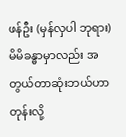ဖန်ဦး (မှန်လှပါ ဘုရား) မိမိခန္ဓာမှာလည်း အတွယ်တာဆုံးဘယ်ဟာတုန်းလို့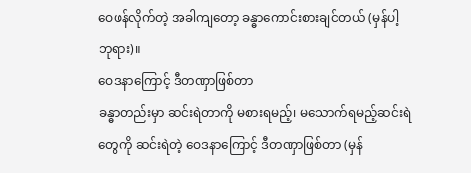ဝေဖန်လိုက်တဲ့ အခါကျတော့ ခန္ဓာကောင်းစားချင်တယ် (မှန်ပါ့ ဘုရား)။
ဝေဒနာကြောင့် ဒီတဏှာဖြစ်တာ
ခန္ဓာတည်းမှာ ဆင်းရဲတာကို မစားရမည့်၊ မသောက်ရမည့်ဆင်းရဲတွေကို ဆင်းရဲတဲ့ ဝေဒနာကြောင့် ဒီတဏှာဖြစ်တာ (မှန်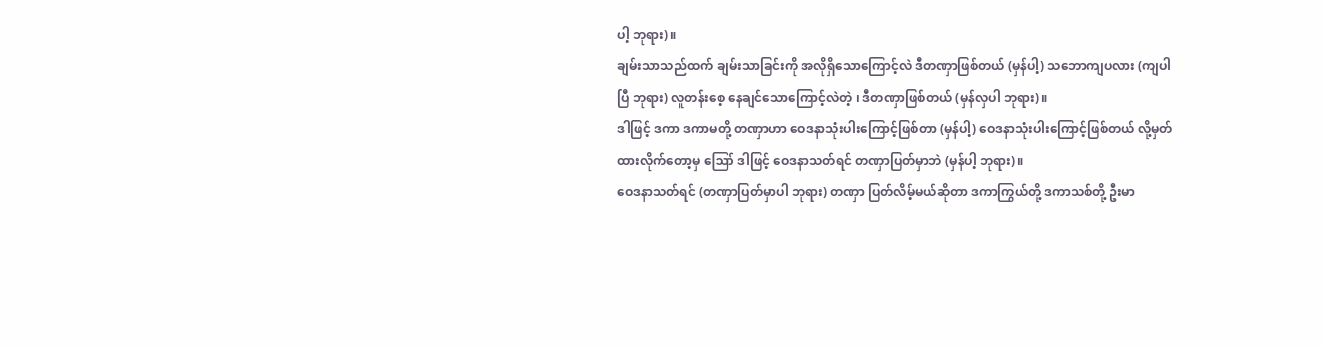ပါ့ ဘုရား)။
ချမ်းသာသည်ထက် ချမ်းသာခြင်းကို အလိုရှိသောကြောင့်လဲ ဒီတဏှာဖြစ်တယ် (မှန်ပါ့) သဘောကျပလား (ကျပါပြီ ဘုရား) လူတန်းစေ့ နေချင်သောကြောင့်လဲတဲ့ ၊ ဒီတဏှာဖြစ်တယ် (မှန်လှပါ ဘုရား)။
ဒါဖြင့် ဒကာ ဒကာမတို့ တဏှာဟာ ဝေဒနာသုံးပါးကြောင့်ဖြစ်တာ (မှန်ပါ့) ဝေဒနာသုံးပါးကြောင့်ဖြစ်တယ် လို့မှတ်ထားလိုက်တော့မှ ဪ ဒါဖြင့် ဝေဒနာသတ်ရင် တဏှာပြတ်မှာဘဲ (မှန်ပါ့ ဘုရား)။
ဝေဒနာသတ်ရင် (တဏှာပြတ်မှာပါ ဘုရား) တဏှာ ပြတ်လိမ့်မယ်ဆိုတာ ဒကာကြွယ်တို့ ဒကာသစ်တို့ ဦးမာ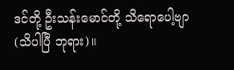ဒင်တို့ ဦးသန်းမောင်တို့ သိရောပေါ့ဗျာ (သိပါပြီ ဘုရား)။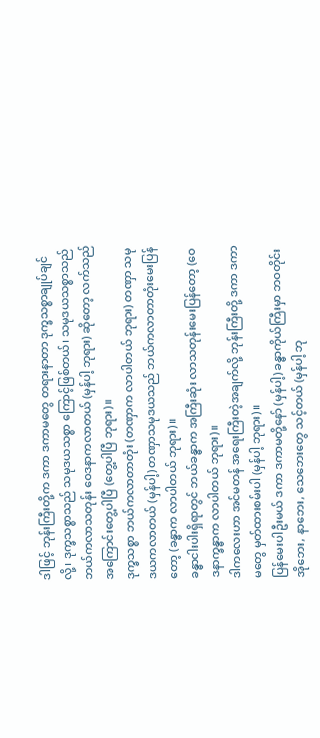ဒါဖြင့် ဘုန်းကြီးတို့က ဒကာ ဒကာမတွေ တရားနာတာ ဒုက္ခသစ္စာချုပ်ချင်လို့၊ ဒုက္ခသစ္စာသည် သမုဒယသစ္စာ ကြောင့်ဖြစ်တယ်၊ သမုဒယသစ္စာသည် ဘယ်ကလာသတုန်း ဝေဒနာကလာတယ် (မှန်ပါ့ ဘုရား) ဆိုတော့ လက်သည် အကြောင်းတွေ့ပါပြီ (တွေ့ပါပြီ ဘုရား)။
ဒုက္ခသစ္စာ ဘယ်ကလာတာတုံး (တဏှာက လာပါတယ် ဘုရား) တဏှာ သမုဒယကလာတယ် (မှန်ပါ့) တဏှာသမုဒယသည် ဘယ်ကလာတာတုံးမေးပြန်တော့ (ခန္ဓာက လာပါတယ် ဘုရား)။
ခန္ဓာငါးပါးရှိရာတွင် ဘယ်ခန္ဓာက အကြီးဆုံး လာသတုန်းမေးပြန်တော့ (ဝေဒနာက္ခန္ဓာက လာပါတယ် ဘုရား)။
ဒါကလေးဟာ အင်မတန် အရေးကြီးတဲ့အချက်လို့ ဘုန်းကြီးတို့ ဒကာ ဒကာမတွေ မှတ်ထားစမ်းပါ (မှန်ပါ့ ဘုရား)။
ပြန်မေးပါဦးမယ် ဒကာ ဒကာမတို့နော် (မှန်ပါ့) ခန္ဓာကိုယ်ကြီးမှာ ဘဝတိုင်း အိုဘေး, နာဘေး, သေဘေးတွေ သင့်တယ် (မှန်ပါ့ ဘု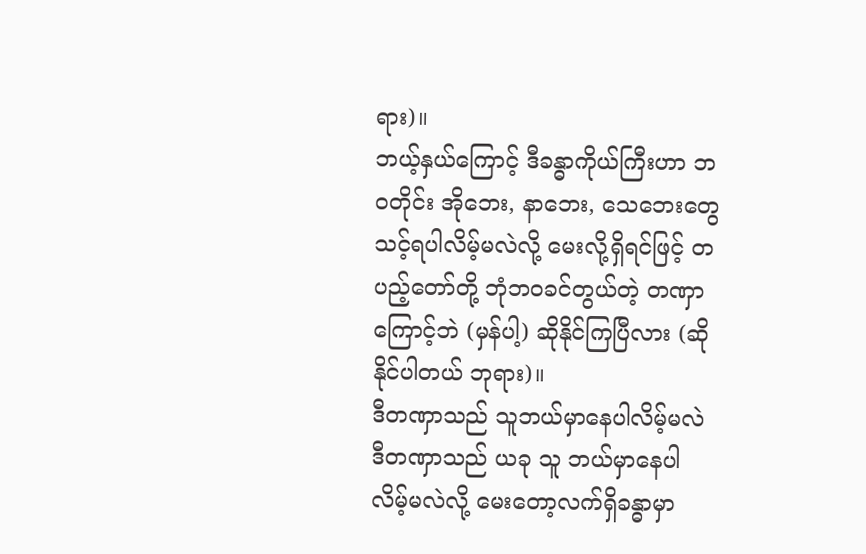ရား)။
ဘယ့်နှယ်ကြောင့် ဒီခန္ဓာကိုယ်ကြီးဟာ ဘဝတိုင်း အိုဘေး, နာဘေး, သေဘေးတွေ သင့်ရပါလိမ့်မလဲလို့ မေးလို့ရှိရင်ဖြင့် တပည့်တော်တို့ ဘုံဘဝခင်တွယ်တဲ့ တဏှာကြောင့်ဘဲ (မှန်ပါ့) ဆိုနိုင်ကြပြီလား (ဆိုနိုင်ပါတယ် ဘုရား)။
ဒီတဏှာသည် သူဘယ်မှာနေပါလိမ့်မလဲ
ဒီတဏှာသည် ယခု သူ ဘယ်မှာနေပါလိမ့်မလဲလို့ မေးတော့လက်ရှိခန္ဓာမှာ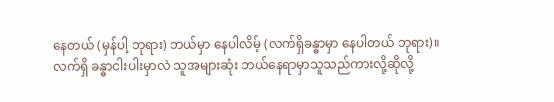နေတယ် (မှန်ပါ့ ဘုရား) ဘယ်မှာ နေပါလိမ့် (လက်ရှိခန္ဓာမှာ နေပါတယ် ဘုရား)။
လက်ရှိ ခန္ဓာငါးပါးမှာလဲ သူအများဆုံး ဘယ်နေရာမှာသူသည်ကားလို့ဆိုလို့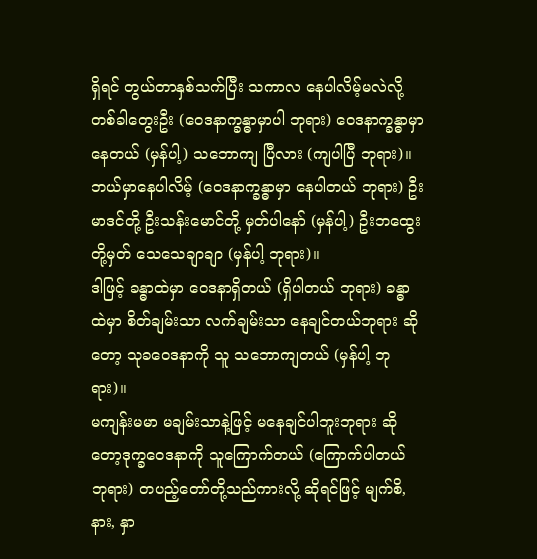ရှိရင် တွယ်တာနှစ်သက်ပြီး သကာလ နေပါလိမ့်မလဲလို့ တစ်ခါတွေးဦး (ဝေဒနာက္ခန္ဓာမှာပါ ဘုရား) ဝေဒနာက္ခန္ဓာမှာနေတယ် (မှန်ပါ့) သဘောကျ ပြီလား (ကျပါပြီ ဘုရား)။
ဘယ်မှာနေပါလိမ့် (ဝေဒနာက္ခန္ဓာမှာ နေပါတယ် ဘုရား) ဦးမာဒင်တို့ ဦးသန်းမောင်တို့ မှတ်ပါနော် (မှန်ပါ့) ဦးဘထွေးတို့မှတ် သေသေချာချာ (မှန်ပါ့ ဘုရား)။
ဒါဖြင့် ခန္ဓာထဲမှာ ဝေဒနာရှိတယ် (ရှိပါတယ် ဘုရား) ခန္ဓာထဲမှာ စိတ်ချမ်းသာ လက်ချမ်းသာ နေချင်တယ်ဘုရား ဆိုတော့ သုခဝေဒနာကို သူ သဘောကျတယ် (မှန်ပါ့ ဘုရား)။
မကျန်းမမာ မချမ်းသာနဲ့ဖြင့် မနေချင်ပါဘူးဘုရား ဆိုတော့ဒုက္ခဝေဒနာကို သူကြောက်တယ် (ကြောက်ပါတယ် ဘုရား) တပည့်တော်တို့သည်ကားလို့ ဆိုရင်ဖြင့် မျက်စိ, နား, နှာ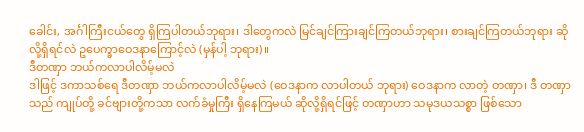ခေါင်း, အင်္ဂါကြီးငယ်တွေ ရှိကြပါတယ်ဘုရား၊ ဒါတွေကလဲ မြင်ချင်ကြားချင်ကြတယ်ဘုရား၊ စားချင်ကြတယ်ဘုရား ဆိုလို့ရှိရင်လဲ ဥပေက္ခာဝေဒနာကြောင့်လဲ (မှန်ပါ့ ဘုရား)။
ဒီတဏှာ ဘယ်ကလာပါလိမ့်မလဲ
ဒါဖြင့် ဒကာသစ်ရေ ဒီတဏှာ ဘယ်ကလာပါလိမ့်မလဲ (ဝေဒနာက လာပါတယ် ဘုရား) ဝေဒနာက လာတဲ့ တဏှာ၊ ဒီ တဏှာ သည် ကျုပ်တို့ ခင်ဗျားတို့ကသာ လက်ခံမှုကြီး ရှိနေကြမယ် ဆိုလို့ရှိရင်ဖြင့် တဏှာဟာ သမုဒယသစ္စာ ဖြစ်သော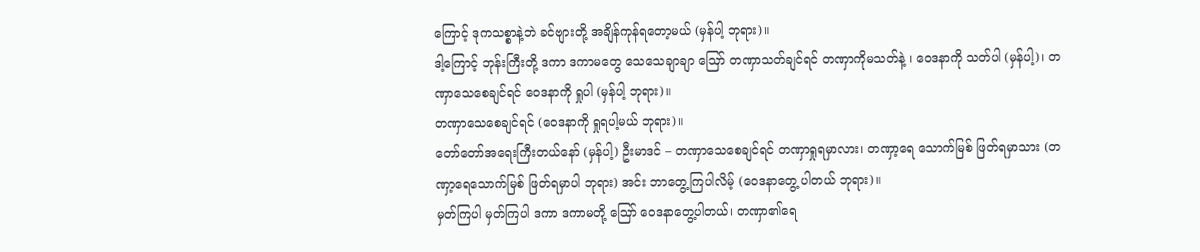ကြောင့် ဒုကသစ္စာနဲ့ဘဲ ခင်ဗျားတို့ အချိန်ကုန်ရတော့မယ် (မှန်ပါ့ ဘုရား)။
ဒါ့ကြောင့် ဘုန်းကြီးတို့ ဒကာ ဒကာမတွေ သေသေချာချာ ဪ တဏှာသတ်ချင်ရင် တဏှာကိုမသတ်နဲ့ ၊ ဝေဒနာကို သတ်ပါ (မှန်ပါ့)၊ တဏှာသေစေချင်ရင် ဝေဒနာကို ရှုပါ (မှန်ပါ့ ဘုရား)။
တဏှာသေစေချင်ရင် (ဝေဒနာကို ရှုရပါ့မယ် ဘုရား)။
တော်တော်အရေးကြီးတယ်နော် (မှန်ပါ့) ဦးမာဒင် – တဏှာသေစေချင်ရင် တဏှာရှုရမှာလား၊ တဏှာ့ရေ သောက်မြစ် ဖြတ်ရမှာသား (တဏှာ့ရေသောက်မြစ် ဖြတ်ရမှာပါ ဘုရား) အင်း ဘာတွေ့ကြပါလိမ့် (ဝေဒနာတွေ့ ပါတယ် ဘုရား)။
မှတ်ကြပါ မှတ်ကြပါ ဒကာ ဒကာမတို့ ဪ ဝေဒနာတွေ့ပါတယ်၊ တဏှာ၏ရေ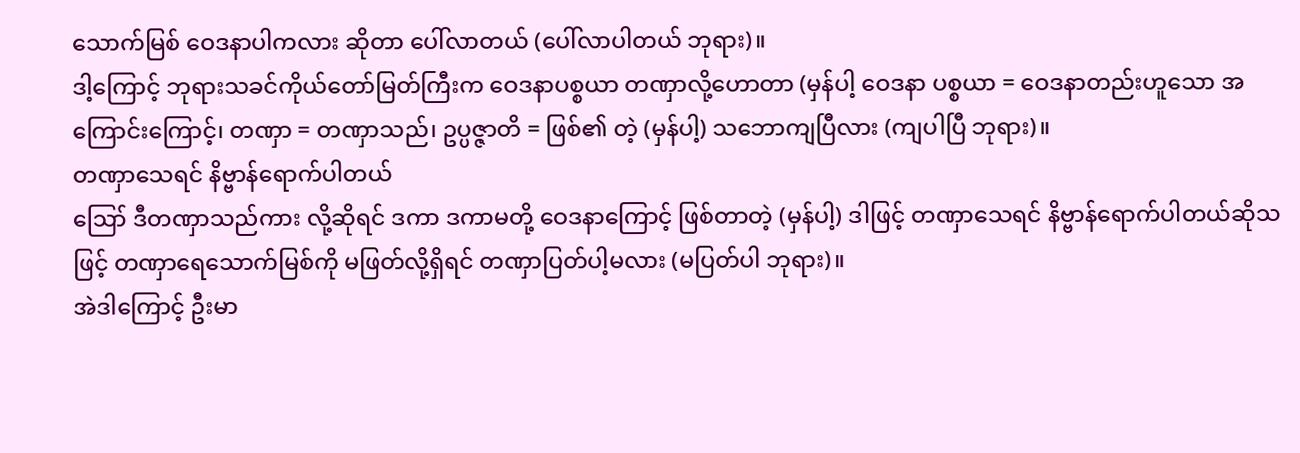သောက်မြစ် ဝေဒနာပါကလား ဆိုတာ ပေါ်လာတယ် (ပေါ်လာပါတယ် ဘုရား)။
ဒါ့ကြောင့် ဘုရားသခင်ကိုယ်တော်မြတ်ကြီးက ဝေဒနာပစ္စယာ တဏှာလို့ဟောတာ (မှန်ပါ့ ဝေဒနာ ပစ္စယာ = ဝေဒနာတည်းဟူသော အကြောင်းကြောင့်၊ တဏှာ = တဏှာသည်၊ ဥပ္ပဇ္ဇာတိ = ဖြစ်၏ တဲ့ (မှန်ပါ့) သဘောကျပြီလား (ကျပါပြီ ဘုရား)။
တဏှာသေရင် နိဗ္ဗာန်ရောက်ပါတယ်
ဪ ဒီတဏှာသည်ကား လို့ဆိုရင် ဒကာ ဒကာမတို့ ဝေဒနာကြောင့် ဖြစ်တာတဲ့ (မှန်ပါ့) ဒါဖြင့် တဏှာသေရင် နိဗ္ဗာန်ရောက်ပါတယ်ဆိုသဖြင့် တဏှာရေသောက်မြစ်ကို မဖြတ်လို့ရှိရင် တဏှာပြတ်ပါ့မလား (မပြတ်ပါ ဘုရား)။
အဲဒါကြောင့် ဦးမာ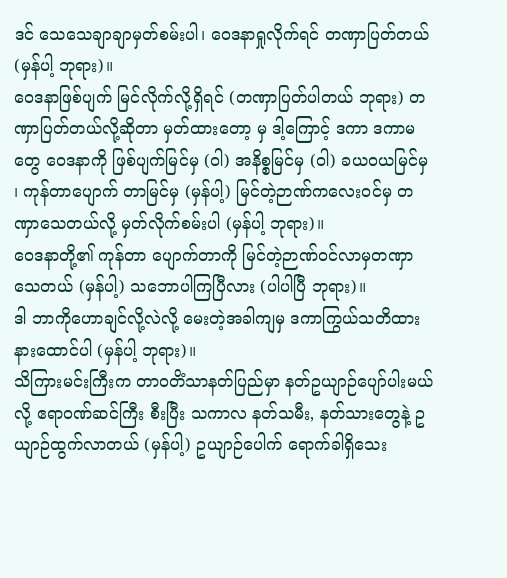ဒင် သေသေချာချာမှတ်စမ်းပါ၊ ဝေဒနာရှုလိုက်ရင် တဏှာပြတ်တယ် (မှန်ပါ့ ဘုရား)။
ဝေဒနာဖြစ်ပျက် မြင်လိုက်လို့ရှိရင် (တဏှာပြတ်ပါတယ် ဘုရား) တဏှာပြတ်တယ်လို့ဆိုတာ မှတ်ထားတော့ မှ ဒါ့ကြောင့် ဒကာ ဒကာမတွေ ဝေဒနာကို ဖြစ်ပျက်မြင်မှ (ဝါ) အနိစ္စမြင်မှ (ဝါ) ခယဝယမြင်မှ ၊ ကုန်တာပျောက် တာမြင်မှ (မှန်ပါ့) မြင်တဲ့ဉာဏ်ကလေးဝင်မှ တဏှာသေတယ်လို့ မှတ်လိုက်စမ်းပါ (မှန်ပါ့ ဘုရား)။
ဝေဒနာတို့၏ ကုန်တာ ပျောက်တာကို မြင်တဲ့ဉာဏ်ဝင်လာမှတဏှာသေတယ် (မှန်ပါ့) သဘောပါကြပြီလား (ပါပါပြီ ဘုရား)။
ဒါ ဘာကိုဟောချင်လို့လဲလို့ မေးတဲ့အခါကျမှ ဒကာကြွယ်သတိထားနားထောင်ပါ (မှန်ပါ့ ဘုရား)။
သိကြားမင်းကြီးက တာဝတိံသာနတ်ပြည်မှာ နတ်ဥယျာဉ်ပျော်ပါးမယ်လို့ ဧရာဝဏ်ဆင်ကြီး စီးပြီး သကာလ နတ်သမီး, နတ်သားတွေနဲ့ ဥယျာဉ်ထွက်လာတယ် (မှန်ပါ့) ဥယျာဉ်ပေါက် ရောက်ခါရှိသေး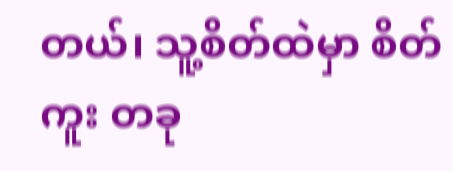တယ်၊ သူ့စိတ်ထဲမှာ စိတ်ကူး တခု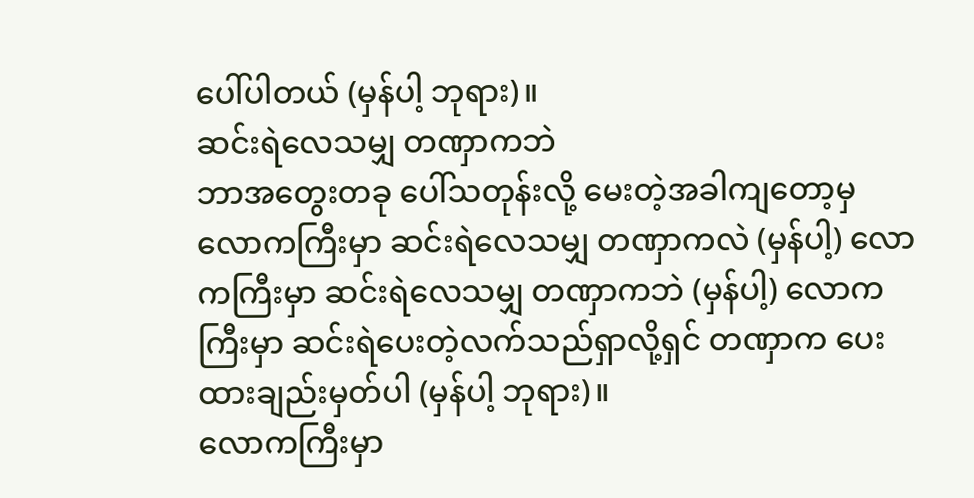ပေါ်ပါတယ် (မှန်ပါ့ ဘုရား)။
ဆင်းရဲလေသမျှ တဏှာကဘဲ
ဘာအတွေးတခု ပေါ်သတုန်းလို့ မေးတဲ့အခါကျတော့မှ လောကကြီးမှာ ဆင်းရဲလေသမျှ တဏှာကလဲ (မှန်ပါ့) လောကကြီးမှာ ဆင်းရဲလေသမျှ တဏှာကဘဲ (မှန်ပါ့) လောကကြီးမှာ ဆင်းရဲပေးတဲ့လက်သည်ရှာလို့ရှင် တဏှာက ပေးထားချည်းမှတ်ပါ (မှန်ပါ့ ဘုရား)။
လောကကြီးမှာ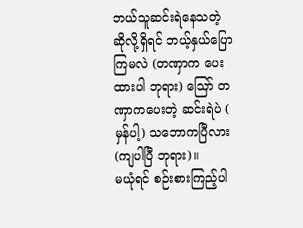ဘယ်သူဆင်းရဲနေသတဲ့ ဆိုလို့ရှိရင် ဘယ့်နှယ်ပြောကြမလဲ (တဏှာက ပေးထားပါ ဘုရား) ဪ တဏှာကပေးတဲ့ ဆင်းရဲပဲ ( မှန်ပါ့) သဘောကပြီလား (ကျပါပြီ ဘုရား)။
မယုံရင် စဉ်းစားကြည့်ပါ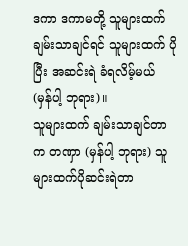ဒကာ ဒကာမတို့ သူများထက်ချမ်းသာချင်ရင် သူများထက် ပိုပြီး အဆင်းရဲ ခံရလိမ့်မယ် (မှန်ပါ့ ဘုရား)။
သူများထက် ချမ်းသာချင်တာက တဏှာ (မှန်ပါ့ ဘုရား) သူများထက်ပိုဆင်းရဲတာ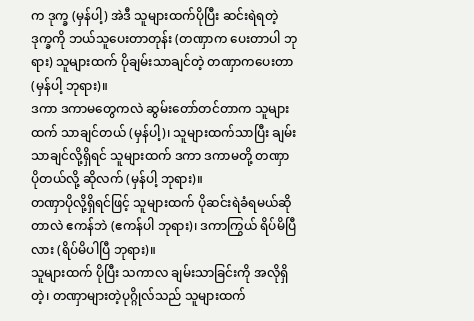က ဒုက္ခ (မှန်ပါ့) အဲဒီ သူများထက်ပိုပြီး ဆင်းရဲရတဲ့ဒုက္ခကို ဘယ်သူပေးတာတုန်း (တဏှာက ပေးတာပါ ဘုရား) သူများထက် ပိုချမ်းသာချင်တဲ့ တဏှာကပေးတာ (မှန်ပါ့ ဘုရား)။
ဒကာ ဒကာမတွေကလဲ ဆွမ်းတော်တင်တာက သူများထက် သာချင်တယ် (မှန်ပါ့)၊ သူများထက်သာပြီး ချမ်းသာချင်လို့ရှိရင် သူများထက် ဒကာ ဒကာမတို့ တဏှာပိုတယ်လို့ ဆိုလက် (မှန်ပါ့ ဘုရား)။
တဏှာပိုလို့ရှိရင်ဖြင့် သူများထက် ပိုဆင်းရဲခံရမယ်ဆိုတာလဲ ဧကန်ဘဲ (ဧကန်ပါ ဘုရား)၊ ဒကာကြွယ် ရိပ်မိပြီ လား (ရိပ်မိပါပြီ ဘုရား)။
သူများထက် ပိုပြီး သကာလ ချမ်းသာခြင်းကို အလိုရှိတဲ့၊ တဏှာများတဲ့ပုဂ္ဂိုလ်သည် သူများထက်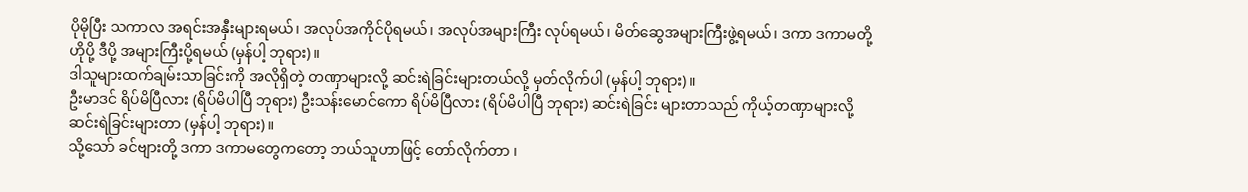ပိုမိုပြီး သကာလ အရင်းအနှီးများရမယ်၊ အလုပ်အကိုင်ပိုရမယ်၊ အလုပ်အများကြီး လုပ်ရမယ်၊ မိတ်ဆွေအများကြီးဖွဲ့ရမယ်၊ ဒကာ ဒကာမတို့ ဟိုပို့ ဒီပို့ အများကြီးပို့ရမယ် (မှန်ပါ့ ဘုရား)။
ဒါသူများထက်ချမ်းသာခြင်းကို အလိုရှိတဲ့ တဏှာများလို့ ဆင်းရဲခြင်းများတယ်လို့ မှတ်လိုက်ပါ (မှန်ပါ့ ဘုရား)။
ဦးမာဒင် ရိပ်မိပြီလား (ရိပ်မိပါပြီ ဘုရား) ဦးသန်းမောင်ကော ရိပ်မိပြီလား (ရိပ်မိပါပြီ ဘုရား) ဆင်းရဲခြင်း များတာသည် ကိုယ့်တဏှာများလို့ ဆင်းရဲခြင်းများတာ (မှန်ပါ့ ဘုရား)။
သို့သော် ခင်ဗျားတို့ ဒကာ ဒကာမတွေကတော့ ဘယ်သူဟာဖြင့် တော်လိုက်တာ ၊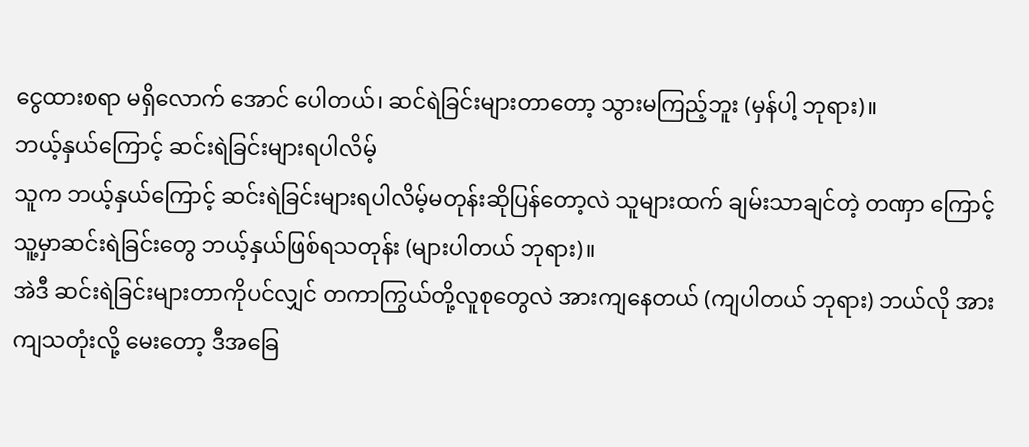ငွေထားစရာ မရှိလောက် အောင် ပေါတယ်၊ ဆင်ရဲခြင်းများတာတော့ သွားမကြည့်ဘူး (မှန်ပါ့ ဘုရား)။
ဘယ့်နှယ်ကြောင့် ဆင်းရဲခြင်းများရပါလိမ့်
သူက ဘယ့်နှယ်ကြောင့် ဆင်းရဲခြင်းများရပါလိမ့်မတုန်းဆိုပြန်တော့လဲ သူများထက် ချမ်းသာချင်တဲ့ တဏှာ ကြောင့် သူ့မှာဆင်းရဲခြင်းတွေ ဘယ့်နှယ်ဖြစ်ရသတုန်း (များပါတယ် ဘုရား)။
အဲဒီ ဆင်းရဲခြင်းများတာကိုပင်လျှင် တကာကြွယ်တို့လူစုတွေလဲ အားကျနေတယ် (ကျပါတယ် ဘုရား) ဘယ်လို အားကျသတုံးလို့ မေးတော့ ဒီအခြေ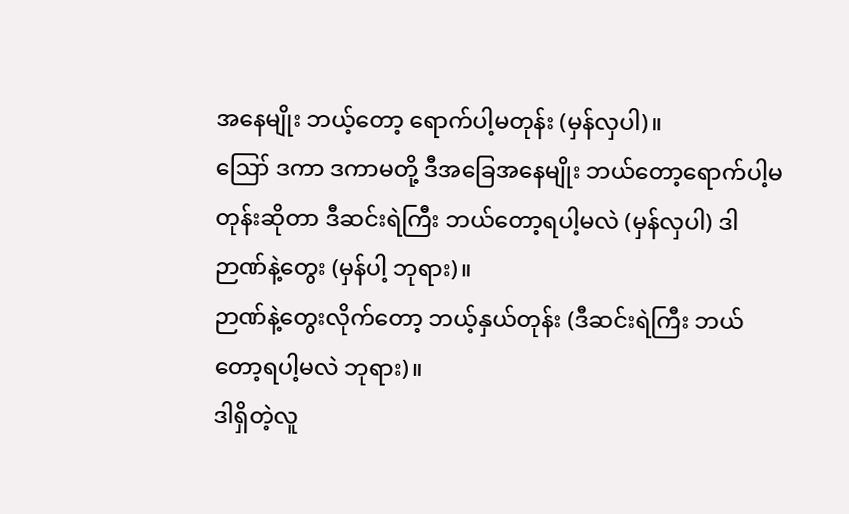အနေမျိုး ဘယ့်တော့ ရောက်ပါ့မတုန်း (မှန်လှပါ)။
ဪ ဒကာ ဒကာမတို့ ဒီအခြေအနေမျိုး ဘယ်တော့ရောက်ပါ့မတုန်းဆိုတာ ဒီဆင်းရဲကြီး ဘယ်တော့ရပါ့မလဲ (မှန်လှပါ) ဒါဉာဏ်နဲ့တွေး (မှန်ပါ့ ဘုရား)။
ဉာဏ်နဲ့တွေးလိုက်တော့ ဘယ့်နှယ်တုန်း (ဒီဆင်းရဲကြီး ဘယ်တော့ရပါ့မလဲ ဘုရား)။
ဒါရှိတဲ့လူ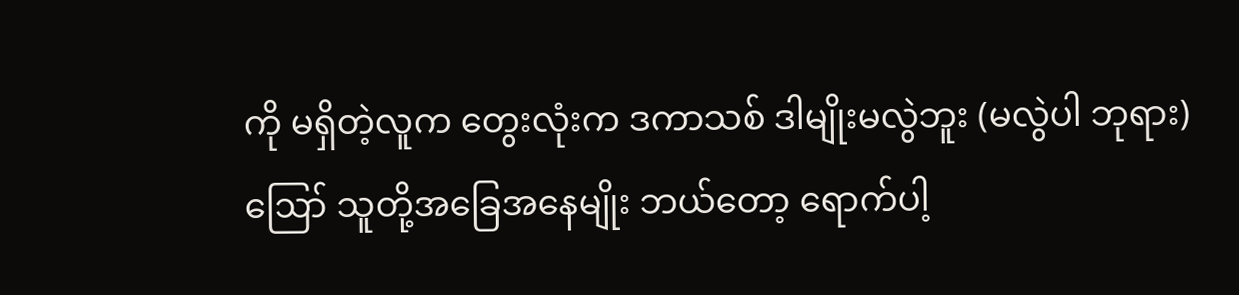ကို မရှိတဲ့လူက တွေးလုံးက ဒကာသစ် ဒါမျိုးမလွဲဘူး (မလွဲပါ ဘုရား) ဪ သူတို့အခြေအနေမျိုး ဘယ်တော့ ရောက်ပါ့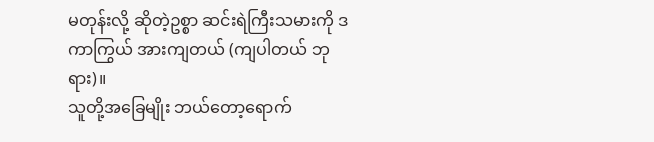မတုန်းလို့ ဆိုတဲ့ဥစ္စာ ဆင်းရဲကြီးသမားကို ဒကာကြွယ် အားကျတယ် (ကျပါတယ် ဘုရား)။
သူတို့အခြေမျိုး ဘယ်တော့ရောက်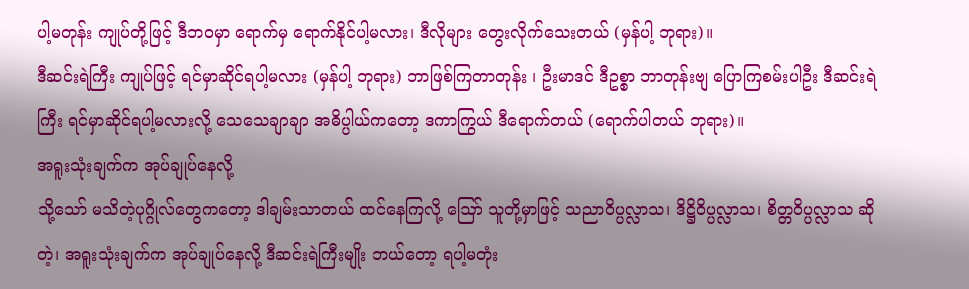ပါ့မတုန်း ကျုပ်တို့ဖြင့် ဒီဘဝမှာ ရောက်မှ ရောက်နိုင်ပါ့မလား၊ ဒီလိုများ တွေးလိုက်သေးတယ် (မှန်ပါ့ ဘုရား)။
ဒီဆင်းရဲကြီး ကျုပ်ဖြင့် ရင်မှာဆိုင်ရပါ့မလား (မှန်ပါ့ ဘုရား) ဘာဖြစ်ကြတာတုန်း ၊ ဦးမာဒင် ဒီဥစ္စာ ဘာတုန်းဗျ ပြောကြစမ်းပါဦး ဒီဆင်းရဲကြီး ရင်မှာဆိုင်ရပါ့မလားလို့ သေသေချာချာ အဓိပ္ပါယ်ကတော့ ဒကာကြွယ် ဒီရောက်တယ် (ရောက်ပါတယ် ဘုရား)။
အရူးသုံးချက်က အုပ်ချုပ်နေလို့
သို့သော် မသိတဲ့ပုဂ္ဂိုလ်တွေကတော့ ဒါချမ်းသာတယ် ထင်နေကြလို့ ဪ သူတို့မှာဖြင့် သညာဝိပ္ပလ္လာသ၊ ဒိဋ္ဌိဝိပ္ပလ္လာသ၊ စိတ္တဝိပ္ပလ္လာသ ဆိုတဲ့၊ အရူးသုံးချက်က အုပ်ချုပ်နေလို့ ဒီဆင်းရဲကြီးမျိုး ဘယ်တော့ ရပါ့မတုံး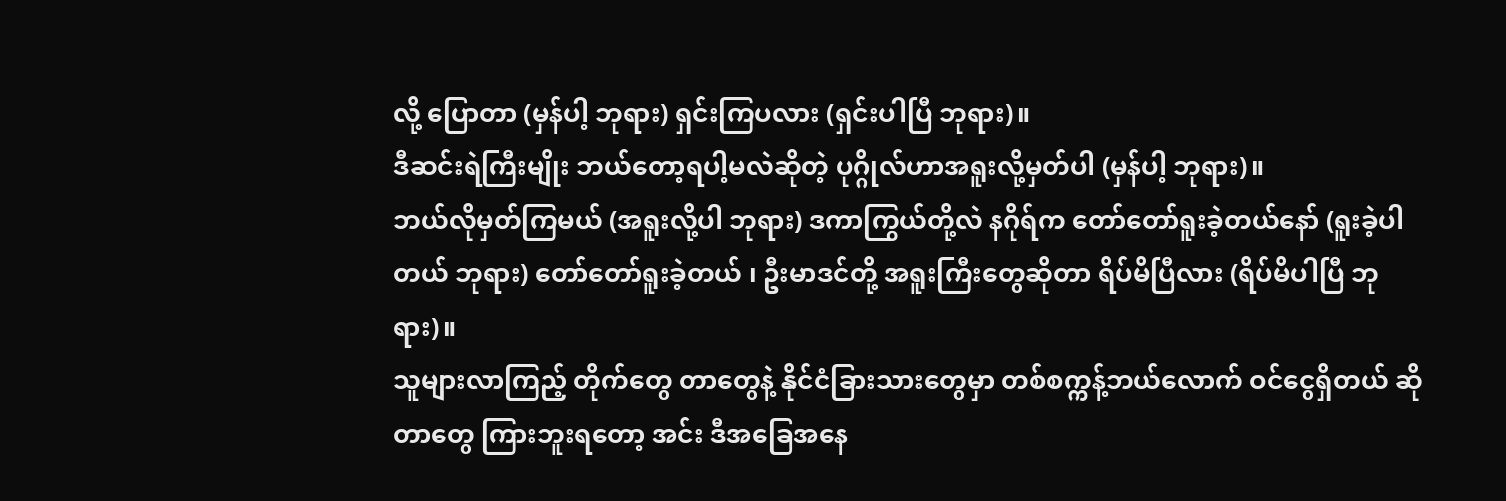လို့ ပြောတာ (မှန်ပါ့ ဘုရား) ရှင်းကြပလား (ရှင်းပါပြီ ဘုရား)။
ဒီဆင်းရဲကြီးမျိုး ဘယ်တော့ရပါ့မလဲဆိုတဲ့ ပုဂ္ဂိုလ်ဟာအရူးလို့မှတ်ပါ (မှန်ပါ့ ဘုရား)။
ဘယ်လိုမှတ်ကြမယ် (အရူးလို့ပါ ဘုရား) ဒကာကြွယ်တို့လဲ နဂိုရ်က တော်တော်ရူးခဲ့တယ်နော် (ရူးခဲ့ပါတယ် ဘုရား) တော်တော်ရူးခဲ့တယ် ၊ ဦးမာဒင်တို့ အရူးကြီးတွေဆိုတာ ရိပ်မိပြီလား (ရိပ်မိပါပြီ ဘုရား)။
သူများလာကြည့် တိုက်တွေ တာတွေနဲ့ နိုင်ငံခြားသားတွေမှာ တစ်စက္ကန့်ဘယ်လောက် ဝင်ငွေရှိတယ် ဆိုတာတွေ ကြားဘူးရတော့ အင်း ဒီအခြေအနေ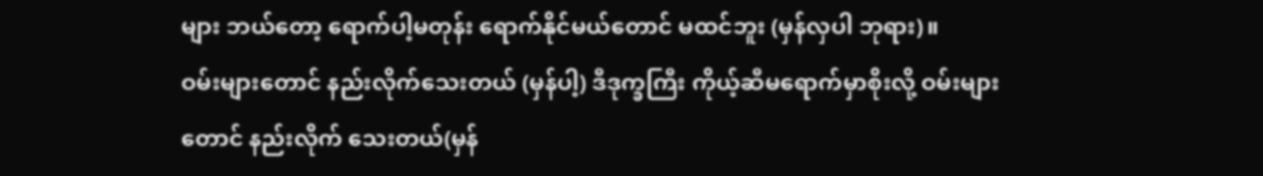များ ဘယ်တော့ ရောက်ပါ့မတုန်း ရောက်နိုင်မယ်တောင် မထင်ဘူး (မှန်လှပါ ဘုရား)။
ဝမ်းများတောင် နည်းလိုက်သေးတယ် (မှန်ပါ့) ဒီဒုက္ခကြီး ကိုယ့်ဆီမရောက်မှာစိုးလို့ ဝမ်းများတောင် နည်းလိုက် သေးတယ်(မှန်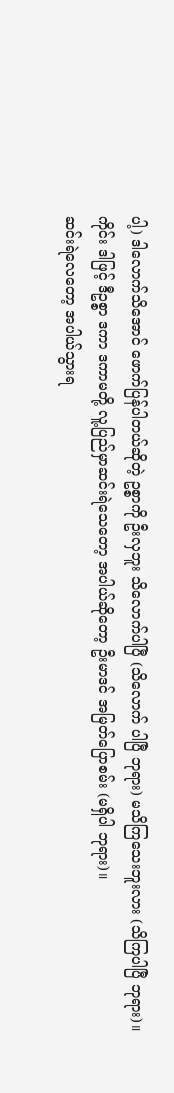ပါ့) ဒါလောက်သိအောင် ဖောက်ပြန်ပါတယ်ဆိုတဲ့ ဥစ္စာကို ဦးလှဘူး သိလောက်ပါပြီ (သိလောက် ပါပြီ ဘုရား) မသိကြသေးဘူးလား (သိကြပါပြီ ဘုရား)။
ကိုင်း ဒါဖြင့် ဒီဥစ္စာ ဒကာ ဒကာမတို့ လူ့ပြည်မှာဆင်းရဲသေတော့ အပါယ်ဆိုတော့ ဦးမာဒင် အမြတ်ပြောစမ်း (မရှိပါ ဘုရား)။
ဆင်းရဲလေတော့ အပါယ်သွားရ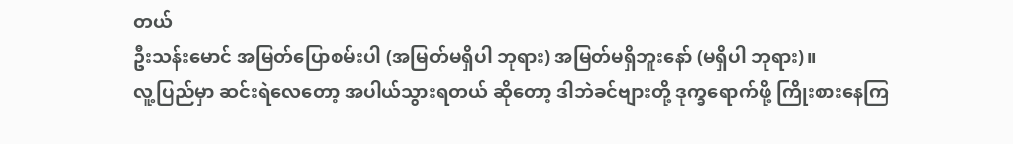တယ်
ဦးသန်းမောင် အမြတ်ပြောစမ်းပါ (အမြတ်မရှိပါ ဘုရား) အမြတ်မရှိဘူးနော် (မရှိပါ ဘုရား)။
လူ့ပြည်မှာ ဆင်းရဲလေတော့ အပါယ်သွားရတယ် ဆိုတော့ ဒါဘဲခင်ဗျားတို့ ဒုက္ခရောက်ဖို့ ကြိုးစားနေကြ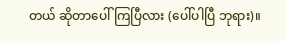တယ် ဆိုတာပေါ်ကြပြီလား (ပေါ်ပါပြီ ဘုရား)။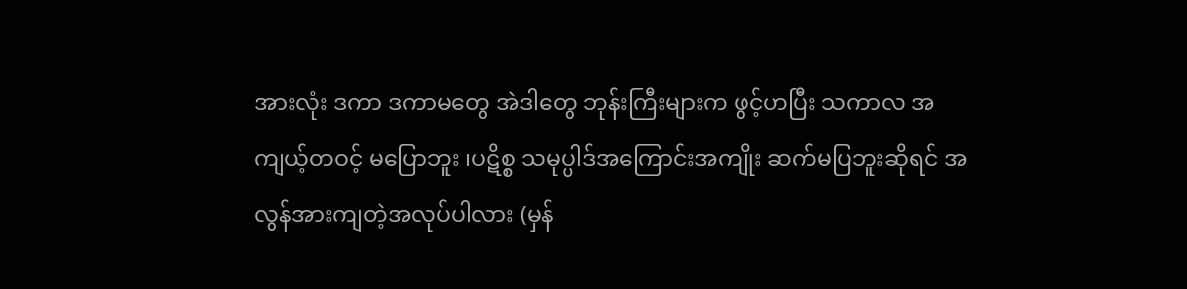အားလုံး ဒကာ ဒကာမတွေ အဲဒါတွေ ဘုန်းကြီးများက ဖွင့်ဟပြီး သကာလ အကျယ့်တဝင့် မပြောဘူး ၊ပဋိစ္စ သမုပ္ပါဒ်အကြောင်းအကျိုး ဆက်မပြဘူးဆိုရင် အလွန်အားကျတဲ့အလုပ်ပါလား (မှန်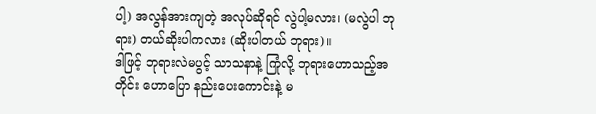ပါ့) အလွန်အားကျတဲ့ အလုပ်ဆိုရင် လွဲပါ့မလား၊ (မလွဲပါ ဘုရား) တယ်ဆိုးပါကလား (ဆိုးပါတယ် ဘုရား)။
ဒါဖြင့် ဘုရားလဲမပွင့် သာသနာနဲ့ ကြုံလို့ ဘုရားဟောသည့်အတိုင်း ဟောပြော နည်းပေးကောင်းနဲ့ မ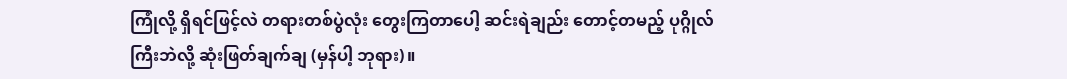ကြုံလို့ ရှိရင်ဖြင့်လဲ တရားတစ်ပွဲလုံး တွေးကြတာပေါ့ ဆင်းရဲချည်း တောင့်တမည့် ပုဂ္ဂိုလ်ကြီးဘဲလို့ ဆုံးဖြတ်ချက်ချ (မှန်ပါ့ ဘုရား)။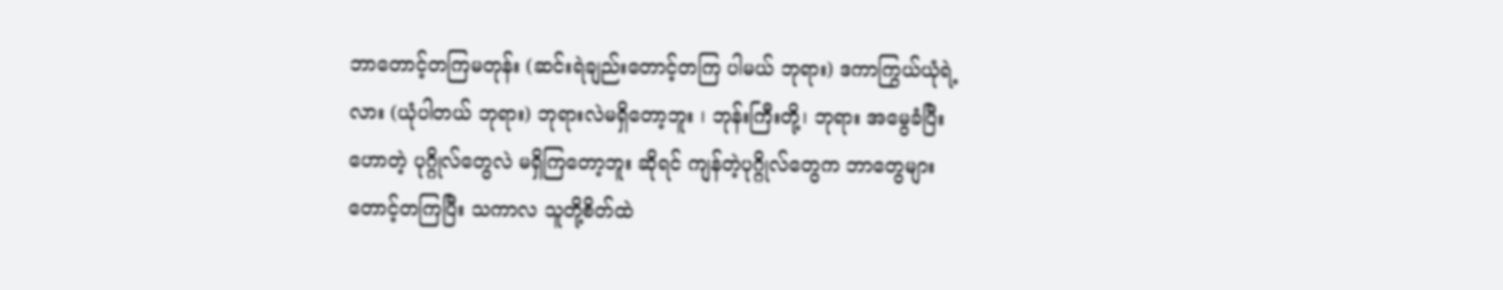ဘာတောင့်တကြမတုန်း (ဆင်းရဲချည်းတောင့်တကြ ပါမယ် ဘုရား) ဒကာကြွယ်ယုံရဲ့လား (ယုံပါတယ် ဘုရား) ဘုရားလဲမရှိတော့ဘူး ၊ ဘုန်းကြီးတို့၊ ဘုရား အမွေခံပြီး ဟောတဲ့ ပုဂ္ဂိုလ်တွေလဲ မရှိကြတော့ဘူး ဆိုရင် ကျန်တဲ့ပုဂ္ဂိုလ်တွေက ဘာတွေများ တောင့်တကြပြီး သကာလ သူတို့စိတ်ထဲ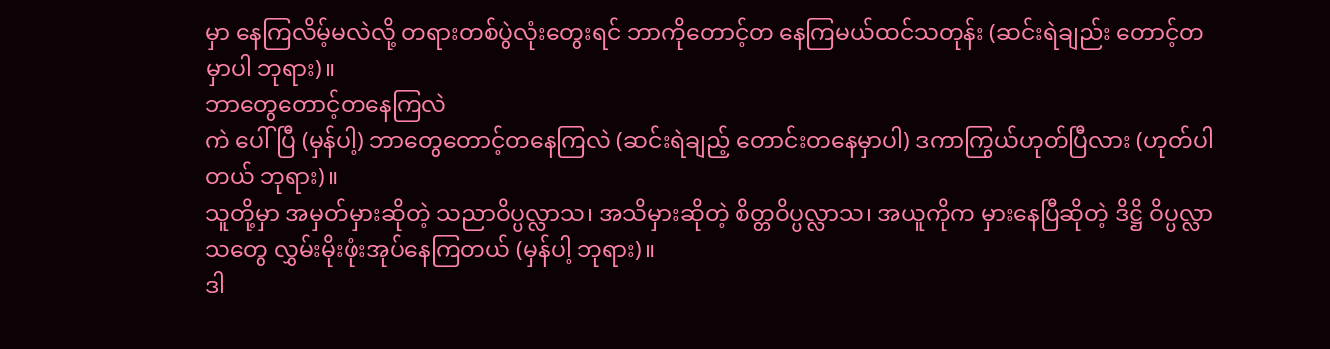မှာ နေကြလိမ့်မလဲလို့ တရားတစ်ပွဲလုံးတွေးရင် ဘာကိုတောင့်တ နေကြမယ်ထင်သတုန်း (ဆင်းရဲချည်း တောင့်တမှာပါ ဘုရား)။
ဘာတွေတောင့်တနေကြလဲ
ကဲ ပေါ်ပြီ (မှန်ပါ့) ဘာတွေတောင့်တနေကြလဲ (ဆင်းရဲချည့် တောင်းတနေမှာပါ) ဒကာကြွယ်ဟုတ်ပြီလား (ဟုတ်ပါတယ် ဘုရား)။
သူတို့မှာ အမှတ်မှားဆိုတဲ့ သညာဝိပ္ပလ္လာသ၊ အသိမှားဆိုတဲ့ စိတ္တဝိပ္ပလ္လာသ၊ အယူကိုက မှားနေပြီဆိုတဲ့ ဒိဋ္ဌိ ဝိပ္ပလ္လာသတွေ လွှမ်းမိုးဖုံးအုပ်နေကြတယ် (မှန်ပါ့ ဘုရား)။
ဒါ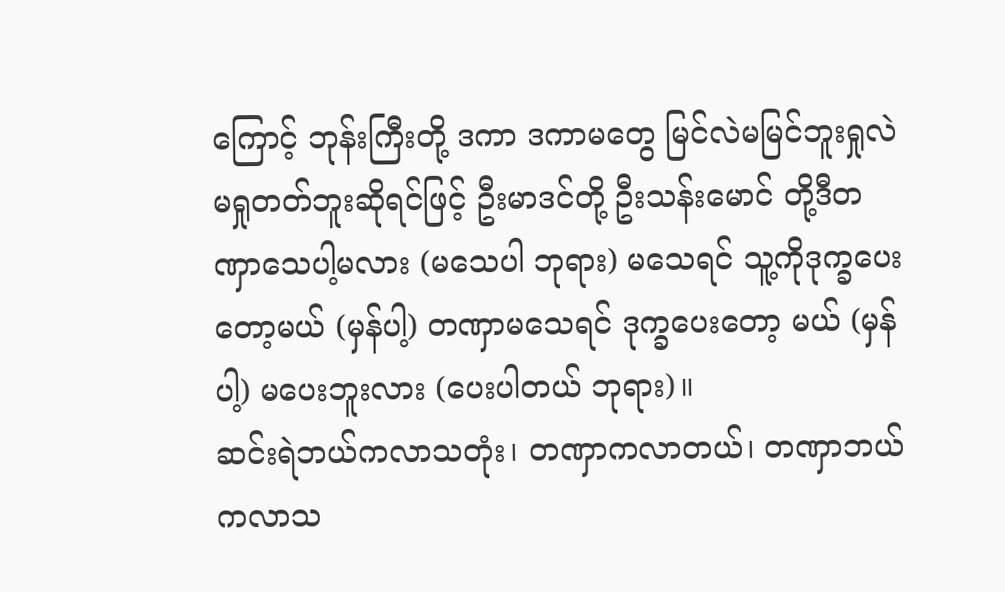ကြောင့် ဘုန်းကြီးတို့ ဒကာ ဒကာမတွေ မြင်လဲမမြင်ဘူးရှုလဲ မရှုတတ်ဘူးဆိုရင်ဖြင့် ဦးမာဒင်တို့ ဦးသန်းမောင် တို့ဒီတဏှာသေပါ့မလား (မသေပါ ဘုရား) မသေရင် သူ့ကိုဒုက္ခပေးတော့မယ် (မှန်ပါ့) တဏှာမသေရင် ဒုက္ခပေးတော့ မယ် (မှန်ပါ့) မပေးဘူးလား (ပေးပါတယ် ဘုရား)။
ဆင်းရဲဘယ်ကလာသတုံး၊ တဏှာကလာတယ်၊ တဏှာဘယ်ကလာသ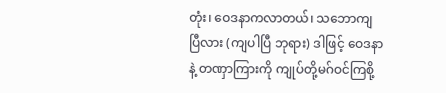တုံး၊ ဝေဒနာကလာတယ်၊ သဘောကျ ပြီလား (ကျပါပြီ ဘုရား) ဒါဖြင့် ဝေဒနာနဲ့ တဏှာကြားကို ကျုပ်တို့မဂ်ဝင်ကြစို့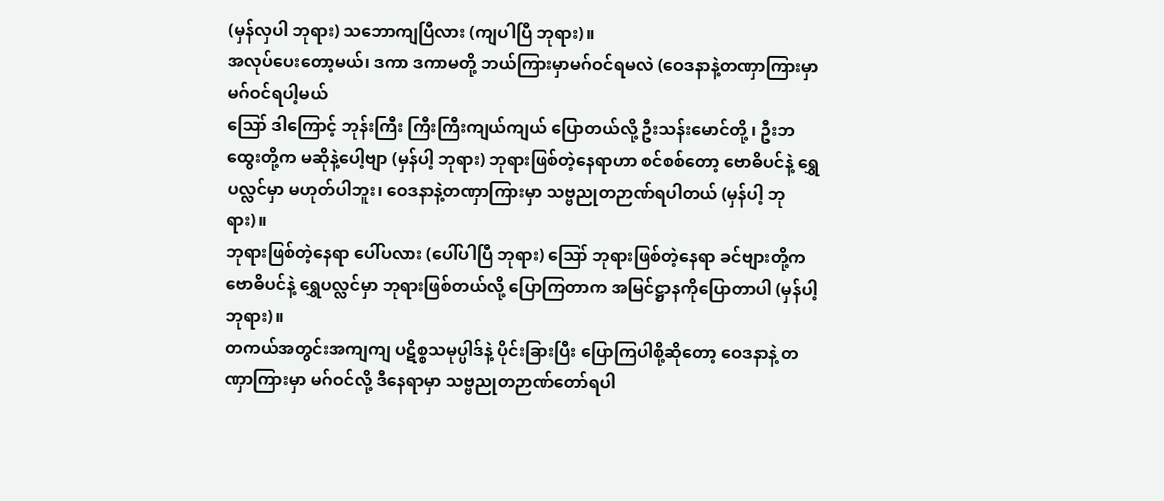(မှန်လှပါ ဘုရား) သဘောကျပြီလား (ကျပါပြီ ဘုရား)။
အလုပ်ပေးတော့မယ်၊ ဒကာ ဒကာမတို့ ဘယ်ကြားမှာမဂ်ဝင်ရမလဲ (ဝေဒနာနဲ့တဏှာကြားမှာ မဂ်ဝင်ရပါ့မယ်
ဪ ဒါကြောင့် ဘုန်းကြီး ကြီးကြီးကျယ်ကျယ် ပြောတယ်လို့ ဦးသန်းမောင်တို့ ၊ ဦးဘထွေးတို့က မဆိုနဲ့ပေါ့ဗျာ (မှန်ပါ့ ဘုရား) ဘုရားဖြစ်တဲ့နေရာဟာ စင်စစ်တော့ ဗောဓိပင်နဲ့ ရွှေပလ္လင်မှာ မဟုတ်ပါဘူး၊ ဝေဒနာနဲ့တဏှာကြားမှာ သဗ္ဗညုတဉာဏ်ရပါတယ် (မှန်ပါ့ ဘုရား)။
ဘုရားဖြစ်တဲ့နေရာ ပေါ်ပလား (ပေါ်ပါပြီ ဘုရား) ဪ ဘုရားဖြစ်တဲ့နေရာ ခင်ဗျားတို့က ဗောဓိပင်နဲ့ ရွှေပလ္လင်မှာ ဘုရားဖြစ်တယ်လို့ ပြောကြတာက အမြင်ဋ္ဌာနကိုပြောတာပါ (မှန်ပါ့ ဘုရား)။
တကယ်အတွင်းအကျကျ ပဋိစ္စသမုပ္ပါဒ်နဲ့ ပိုင်းခြားပြီး ပြောကြပါစို့ဆိုတော့ ဝေဒနာနဲ့ တဏှာကြားမှာ မဂ်ဝင်လို့ ဒီနေရာမှာ သဗ္ဗညုတဉာဏ်တော်ရပါ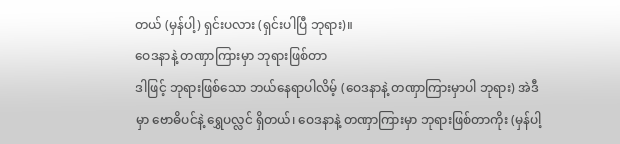တယ် (မှန်ပါ့) ရှင်းပလား (ရှင်းပါပြီ ဘုရား)။
ဝေဒနာနဲ့ တဏှာကြားမှာ ဘုရားဖြစ်တာ
ဒါဖြင့် ဘုရားဖြစ်သော ဘယ်နေရာပါလိမ့် (ဝေဒနာနဲ့ တဏှာကြားမှာပါ ဘုရား) အဲဒီမှာ ဗောဓိပင်နဲ့ ရွှေပလ္လင် ရှိတယ်၊ ဝေဒနာနဲ့ တဏှာကြားမှာ ဘုရားဖြစ်တာကိုး (မှန်ပါ့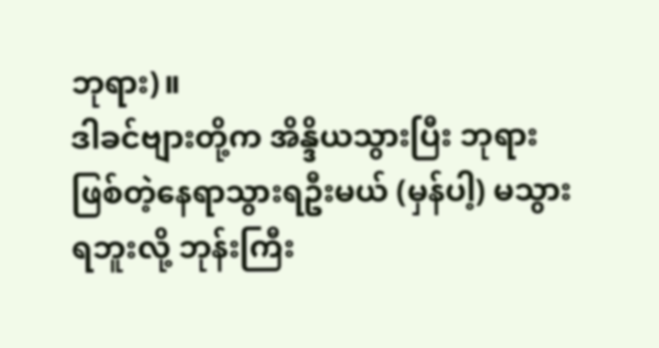ဘုရား)။
ဒါခင်ဗျားတို့က အိန္ဒိယသွားပြီး ဘုရားဖြစ်တဲ့နေရာသွားရဦးမယ် (မှန်ပါ့) မသွားရဘူးလို့ ဘုန်းကြီး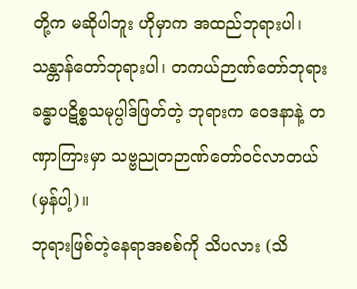တို့က မဆိုပါဘူး ဟိုမှာက အထည်ဘုရားပါ၊ သန္တာန်တော်ဘုရားပါ၊ တကယ်ဉာဏ်တော်ဘုရား ခန္ဓာပဋိစ္စသမုပ္ပါဒ်ဖြတ်တဲ့ ဘုရားက ဝေဒနာနဲ့ တဏှာကြားမှာ သဗ္ဗညုတဉာဏ်တော်ဝင်လာတယ်(မှန်ပါ့)။
ဘုရားဖြစ်တဲ့နေရာအစစ်ကို သိပလား (သိ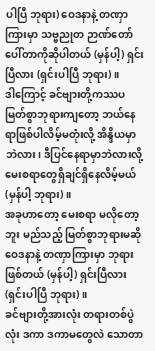ပါပြီ ဘုရား) ဝေဒနာနဲ့ တဏှာကြားမှာ သဗ္ဗညုတ ဉာဏ်တော် ပေါ်တာကိုဆိုပါတယ် (မှန်ပါ့) ရှင်းပြီလား (ရှင်းပါပြီ ဘုရား)။
ဒါကြောင့် ခင်ဗျားတို့ကဿပမြတ်စွာဘုရားကျတော့ ဘယ်နေရာဖြစ်ပါလိမ့်မတုံးလို့ အိန္ဒိယမှာဘဲလား၊ ဒီပြင်နေရာမှာဘဲလားလို့ မေးစရာတွေရှိချင်ရှိနေလိမ့်မယ် (မှန်ပါ့ ဘုရား)။
အခုဟာတော့ မေးစရာ မလိုတော့ဘူး မည်သည့် မြတ်စွာဘုရားမဆို ဝေဒနာနဲ့ တဏှာကြားမှာ ဘုရားဖြစ်တယ် (မှန်ပါ့) ရှင်းပြီလား (ရှင်းပါပြီ ဘုရား)။
ခင်ဗျားတို့အားလုံး တရားတစ်ပွဲလုံး ဒကာ ဒကာမတွေလဲ သောတာ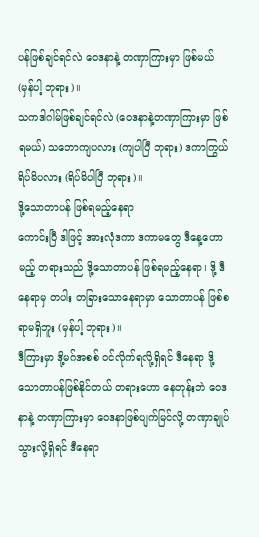ပန်ဖြစ်ချင်ရင်လဲ ဝေဒနာနဲ့ တဏှာကြားမှာ ဖြစ်မယ် (မှန်ပါ့ ဘုရား)။
သကဒါဂါမ်ဖြစ်ချင်ရင်လဲ (ဝေဒနာနဲ့တဏှာကြားမှာ ဖြစ်ရမယ်) သဘောကျပလား (ကျပါပြီ ဘုရား) ဒကာကြွယ်ရိပ်မိပလား (ရိပ်မိပါပြီ ဘုရား)။
ဒို့သောတာပန် ဖြစ်ရမည့်နေရာ
ကောင်းပြီ ဒါဖြင့် အားလုံဒကာ ဒကာမတွေ ဒီနေ့ဟောမည့် တရားသည် ဒို့သောတာပန် ဖြစ်ရမည့်နေရာ၊ ဒို့ ဒီနေရာမှ တပါး တခြားသောနေရာမှာ သောတာပန် ဖြစ်စရာမရှိဘူး (မှန်ပါ့ ဘုရား)။
ဒီကြားမှာ ဒို့မဂ်အစစ် ဝင်လိုက်ရလို့ရှိရင် ဒီနေရာ ဒို့သောတာပန်ဖြစ်နိုင်တယ် တရားဟော နေတုန်းဘဲ ဝေဒနာနဲ့ တဏှာကြားမှာ ဝေဒနာဖြစ်ပျက်မြင်လို့ တဏှာချုပ်သွားလို့ရှိရင် ဒီနေရာ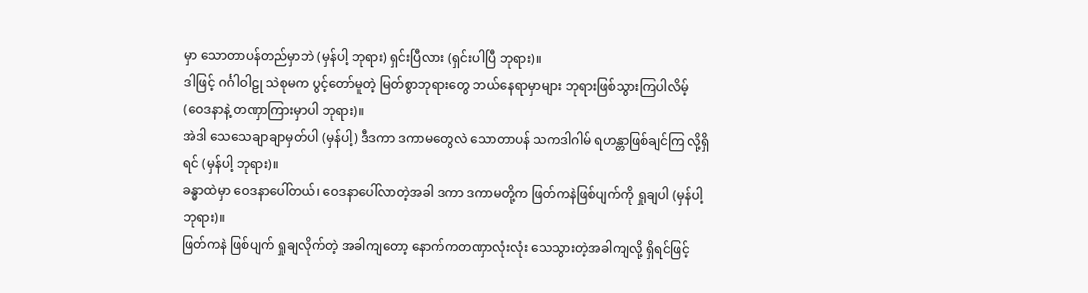မှာ သောတာပန်တည်မှာဘဲ (မှန်ပါ့ ဘုရား) ရှင်းပြီလား (ရှင်းပါပြီ ဘုရား)။
ဒါဖြင့် ဂင်္ဂါဝါဠု သဲစုမက ပွင့်တော်မူတဲ့ မြတ်စွာဘုရားတွေ ဘယ်နေရာမှာများ ဘုရားဖြစ်သွားကြပါလိမ့် (ဝေဒနာနဲ့ တဏှာကြားမှာပါ ဘုရား)။
အဲဒါ သေသေချာချာမှတ်ပါ (မှန်ပါ့) ဒီဒကာ ဒကာမတွေလဲ သောတာပန် သကဒါဂါမ် ရဟန္တာဖြစ်ချင်ကြ လို့ရှိရင် (မှန်ပါ့ ဘုရား)။
ခန္ဓာထဲမှာ ဝေဒနာပေါ်တယ်၊ ဝေဒနာပေါ်လာတဲ့အခါ ဒကာ ဒကာမတို့က ဖြတ်ကနဲဖြစ်ပျက်ကို ရှုချပါ (မှန်ပါ့ ဘုရား)။
ဖြတ်ကနဲ ဖြစ်ပျက် ရှုချလိုက်တဲ့ အခါကျတော့ နောက်ကတဏှာလုံးလုံး သေသွားတဲ့အခါကျလို့ ရှိရင်ဖြင့်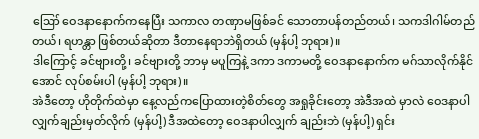ဪ ဝေဒနာနောက်ကနေပြီး သကာလ တဏှာမဖြစ်ခင် သောတာပန်တည်တယ်၊ သကဒါဂါမ်တည်တယ်၊ ရဟန္တာ ဖြစ်တယ်ဆိုတာ ဒီတာနေရာဘဲရှိတယ် (မှန်ပါ့ ဘုရား)။
ဒါကြောင့် ခင်ဗျားတို့၊ ခင်ဗျားတို့ ဘာမှ မပူကြနဲ့ ဒကာ ဒကာမတို့ ဝေဒနာနောက်က မဂ်သာလိုက်နိုင်အောင် လုပ်စမ်းပါ (မှန်ပါ့ ဘုရား)။
အဲဒီတော့ ဟိုတိုက်ထဲမှာ နေ့လည်ကပြောထားတဲ့စိတ်တွေ အရှုခိုင်းတော့ အဲဒီအထဲ မှာလဲ ဝေဒနာပါလျှက်ချည်းမှတ်လိုက် (မှန်ပါ့) ဒီအထဲတော့ ဝေဒနာပါလျှက် ချည်းဘဲ (မှန်ပါ့) ရှင်း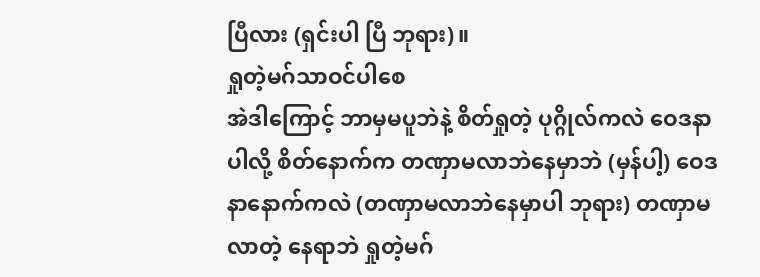ပြီလား (ရှင်းပါ ပြီ ဘုရား)။
ရှုတဲ့မဂ်သာဝင်ပါစေ
အဲဒါကြောင့် ဘာမှမပူဘဲနဲ့ စိတ်ရှုတဲ့ ပုဂ္ဂိုလ်ကလဲ ဝေဒနာပါလို့ စိတ်နောက်က တဏှာမလာဘဲနေမှာဘဲ (မှန်ပါ့) ဝေဒနာနောက်ကလဲ (တဏှာမလာဘဲနေမှာပါ ဘုရား) တဏှာမလာတဲ့ နေရာဘဲ ရှုတဲ့မဂ်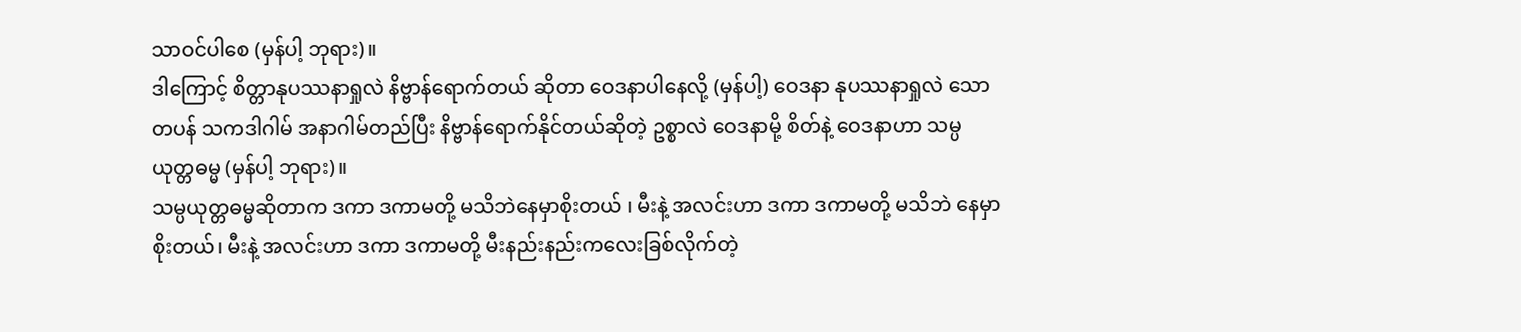သာဝင်ပါစေ (မှန်ပါ့ ဘုရား)။
ဒါကြောင့် စိတ္တာနုပဿနာရှုလဲ နိဗ္ဗာန်ရောက်တယ် ဆိုတာ ဝေဒနာပါနေလို့ (မှန်ပါ့) ဝေဒနာ နုပဿနာရှုလဲ သောတပန် သကဒါဂါမ် အနာဂါမ်တည်ပြီး နိဗ္ဗာန်ရောက်နိုင်တယ်ဆိုတဲ့ ဥစ္စာလဲ ဝေဒနာမို့ စိတ်နဲ့ ဝေဒနာဟာ သမ္ပယုတ္တဓမ္မ (မှန်ပါ့ ဘုရား)။
သမ္ပယုတ္တဓမ္မဆိုတာက ဒကာ ဒကာမတို့ မသိဘဲနေမှာစိုးတယ် ၊ မီးနဲ့ အလင်းဟာ ဒကာ ဒကာမတို့ မသိဘဲ နေမှာစိုးတယ်၊ မီးနဲ့ အလင်းဟာ ဒကာ ဒကာမတို့ မီးနည်းနည်းကလေးခြစ်လိုက်တဲ့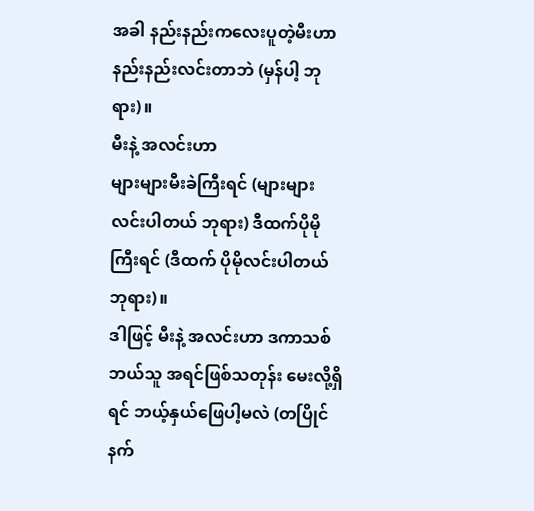အခါ နည်းနည်းကလေးပူတဲ့မီးဟာ နည်းနည်းလင်းတာဘဲ (မှန်ပါ့ ဘုရား)။
မီးနဲ့ အလင်းဟာ
များများမီးခဲကြီးရင် (များများလင်းပါတယ် ဘုရား) ဒီထက်ပိုမိုကြီးရင် (ဒီထက် ပိုမိုလင်းပါတယ် ဘုရား)။
ဒါဖြင့် မီးနဲ့ အလင်းဟာ ဒကာသစ် ဘယ်သူ အရင်ဖြစ်သတုန်း မေးလို့ရှိရင် ဘယ့်နှယ်ဖြေပါ့မလဲ (တပြိုင်နက်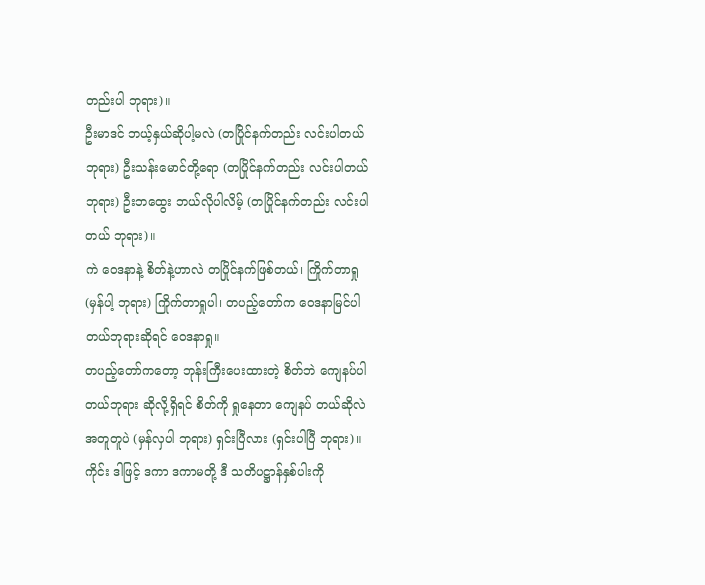တည်းပါ ဘုရား)။
ဦးမာဒင် ဘယ့်နှယ်ဆိုပါ့မလဲ (တပြိုင်နက်တည်း လင်းပါတယ် ဘုရား) ဦးသန်းမောင်တို့ရော (တပြိုင်နက်တည်း လင်းပါတယ် ဘုရား) ဦးဘထွေး ဘယ်လိုပါလိမ့် (တပြိုင်နက်တည်း လင်းပါတယ် ဘုရား)။
ကဲ ဝေဒနာနဲ့ စိတ်နဲ့ဟာလဲ တပြိုင်နက်ဖြစ်တယ်၊ ကြိုက်တာရှု (မှန်ပါ့ ဘုရား) ကြိုက်တာရှုပါ၊ တပည့်တော်က ဝေဒနာမြင်ပါတယ်ဘုရားဆိုရင် ဝေဒနာရှု။
တပည့်တော်ကတော့ ဘုန်းကြီးပေးထားတဲ့ စိတ်ဘဲ ကျေနပ်ပါတယ်ဘုရား ဆိုလို့ရှိရင် စိတ်ကို ရှုနေတာ ကျေနပ် တယ်ဆိုလဲအတူတူပဲ (မှန်လှပါ ဘုရား) ရှင်းပြီလား (ရှင်းပါပြီ ဘုရား)။
ကိုင်း ဒါဖြင့် ဒကာ ဒကာမတို့ ဒီ သတိပဋ္ဌာန်နှစ်ပါးကို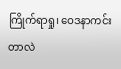ကြိုက်ရာရှု၊ ဝေဒနာကင်းတာလဲ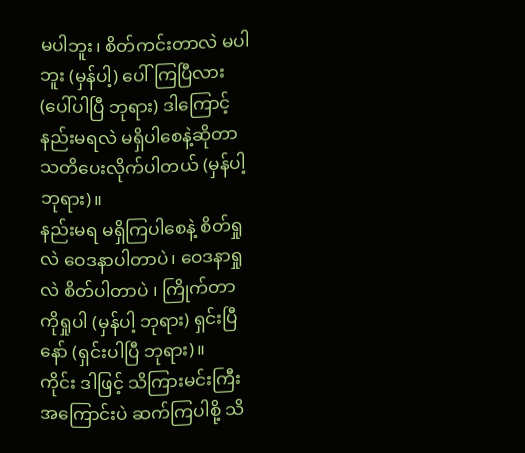မပါဘူး၊ စိတ်ကင်းတာလဲ မပါဘူး (မှန်ပါ့) ပေါ်ကြပြီလား (ပေါ်ပါပြီ ဘုရား) ဒါကြောင့်နည်းမရလဲ မရှိပါစေနဲ့ဆိုတာ သတိပေးလိုက်ပါတယ် (မှန်ပါ့ ဘုရား)။
နည်းမရ မရှိကြပါစေနဲ့ စိတ်ရှုလဲ ဝေဒနာပါတာပဲ၊ ဝေဒနာရှုလဲ စိတ်ပါတာပဲ ၊ ကြိုက်တာကိုရှုပါ (မှန်ပါ့ ဘုရား) ရှင်းပြီနော် (ရှင်းပါပြီ ဘုရား)။
ကိုင်း ဒါဖြင့် သိကြားမင်းကြီးအကြောင်းပဲ ဆက်ကြပါစို့ သိ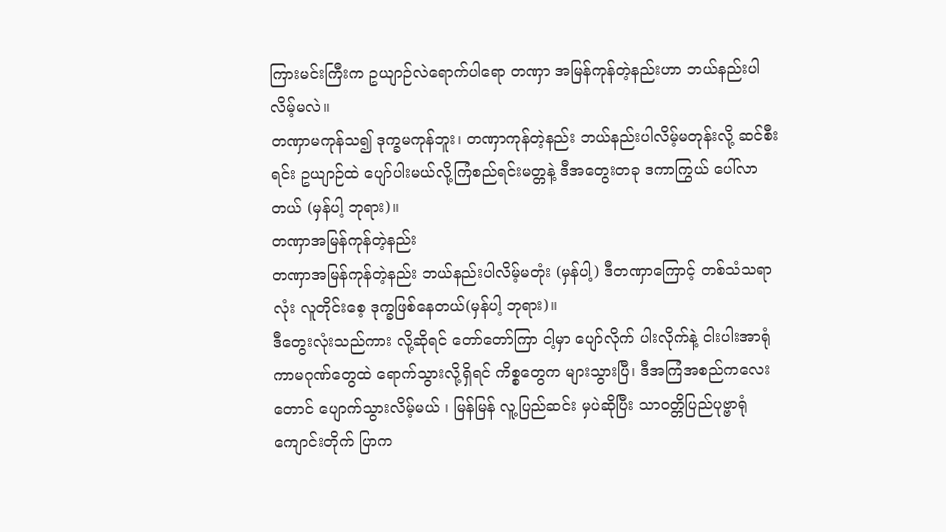ကြားမင်းကြီးက ဥယျာဉ်လဲရောက်ပါရော တဏှာ အမြန်ကုန်တဲ့နည်းဟာ ဘယ်နည်းပါလိမ့်မလဲ။
တဏှာမကုန်သ၍ ဒုက္ခမကုန်ဘူး၊ တဏှာကုန်တဲ့နည်း ဘယ်နည်းပါလိမ့်မတုန်းလို့ ဆင်စီးရင်း ဥယျာဉ်ထဲ ပျော်ပါးမယ်လို့ကြံစည်ရင်းမတ္တနဲ့ ဒီအတွေးတခု ဒကာကြွယ် ပေါ်လာတယ် (မှန်ပါ့ ဘုရား)။
တဏှာအမြန်ကုန်တဲ့နည်း
တဏှာအမြန်ကုန်တဲ့နည်း ဘယ်နည်းပါလိမ့်မတုံး (မှန်ပါ့) ဒီတဏှာကြောင့် တစ်သံသရာလုံး လူတိုင်းစေ့ ဒုက္ခဖြစ်နေတယ်(မှန်ပါ့ ဘုရား)။
ဒီတွေးလုံးသည်ကား လို့ဆိုရင် တော်တော်ကြာ ငါ့မှာ ပျော်လိုက် ပါးလိုက်နဲ့ ငါးပါးအာရုံ ကာမဂုဏ်တွေထဲ ရောက်သွားလို့ရှိရင် ကိစ္စတွေက များသွားပြီ၊ ဒီအကြံအစည်ကလေးတောင် ပျောက်သွားလိမ့်မယ် ၊ မြန်မြန် လူ့ပြည်ဆင်း မှပဲဆိုပြီး သာဝတ္တိပြည်ပုဗ္ဗာရုံကျောင်းတိုက် ပြာက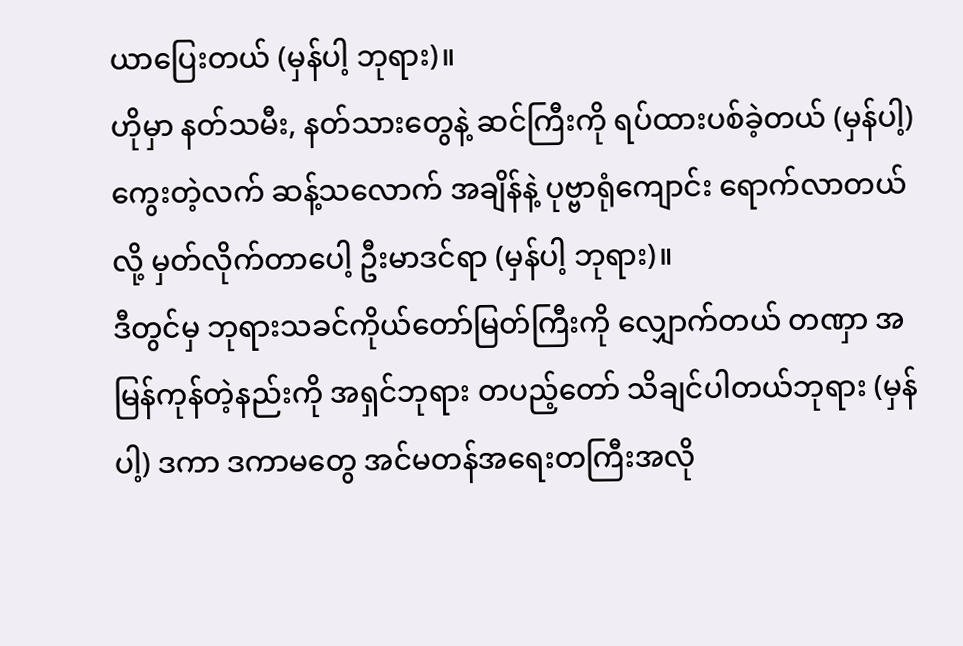ယာပြေးတယ် (မှန်ပါ့ ဘုရား)။
ဟိုမှာ နတ်သမီး, နတ်သားတွေနဲ့ ဆင်ကြီးကို ရပ်ထားပစ်ခဲ့တယ် (မှန်ပါ့) ကွေးတဲ့လက် ဆန့်သလောက် အချိန်နဲ့ ပုဗ္ဗာရုံကျောင်း ရောက်လာတယ်လို့ မှတ်လိုက်တာပေါ့ ဦးမာဒင်ရာ (မှန်ပါ့ ဘုရား)။
ဒီတွင်မှ ဘုရားသခင်ကိုယ်တော်မြတ်ကြီးကို လျှောက်တယ် တဏှာ အမြန်ကုန်တဲ့နည်းကို အရှင်ဘုရား တပည့်တော် သိချင်ပါတယ်ဘုရား (မှန်ပါ့) ဒကာ ဒကာမတွေ အင်မတန်အရေးတကြီးအလို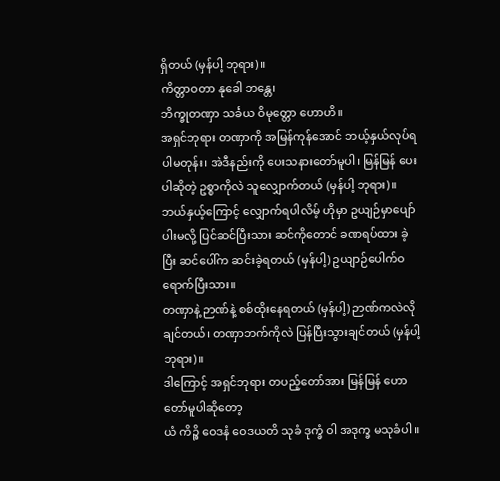ရှိတယ် (မှန်ပါ့ ဘုရား)။
ကိတ္တာဝတာ နုခေါ ဘန္တေ၊
ဘိက္ခုတဏှာ သင်္ခယ ဝိမုတ္တော ဟောဟိ။
အရှင်ဘုရား တဏှာကို အမြန်ကုန်အောင် ဘယ့်နှယ်လုပ်ရပါမတုန်း၊ အဲဒီနည်းကို ပေးသနားတော်မူပါ၊ မြန်မြန် ပေးပါဆိုတဲ့ ဥစ္စာကိုလဲ သူလျှောက်တယ် (မှန်ပါ့ ဘုရား)။
ဘယ်နှယ့်ကြောင့် လျှောက်ရပါလိမ့် ဟိုမှာ ဥယျဉ်မှာပျော်ပါးမလို့ ပြင်ဆင်ပြီးသား ဆင်ကိုတောင် ခဏရပ်ထား ခဲ့ပြီး ဆင်ပေါ်က ဆင်းခဲ့ရတယ် (မှန်ပါ့) ဥယျာဉ်ပေါက်ဝရောက်ပြီးသား။
တဏှာနဲ့ ဉာဏ်နဲ့ စစ်ထိုးနေရတယ် (မှန်ပါ့) ဉာဏ်ကလဲလိုချင်တယ်၊ တဏှာဘက်ကိုလဲ ပြန်ပြီးသွားချင်တယ် (မှန်ပါ့ ဘုရား)။
ဒါကြောင့် အရှင်ဘုရား တပည့်တော်အား မြန်မြန် ဟောတော်မူပါဆိုတော့
ယံ ကိဉ္စိ ဝေဒနံ ဝေဒယတိ သုခံ ဒုက္ခံ ဝါ အဒုက္ခ မသုခံပါ။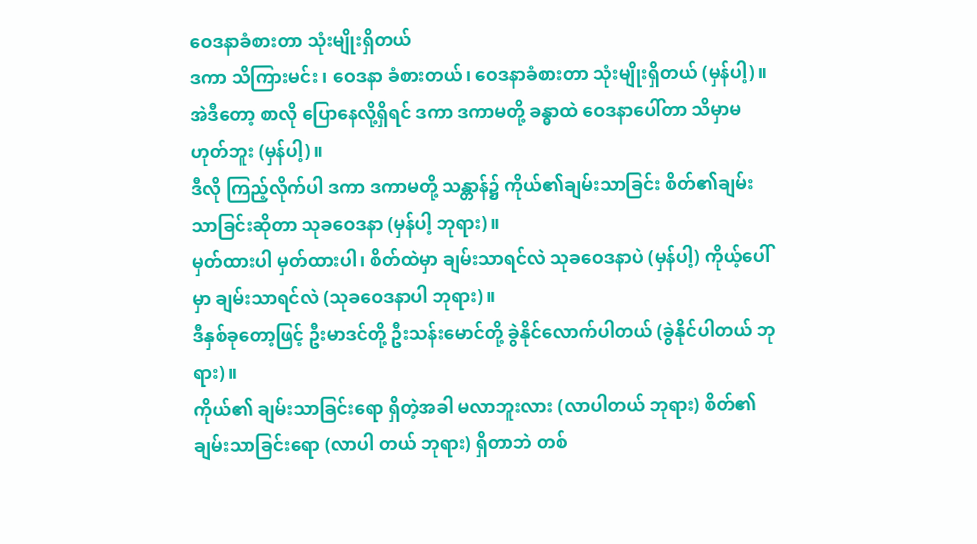ဝေဒနာခံစားတာ သုံးမျိုးရှိတယ်
ဒကာ သိကြားမင်း ၊ ဝေဒနာ ခံစားတယ်၊ ဝေဒနာခံစားတာ သုံးမျိုးရှိတယ် (မှန်ပါ့)။
အဲဒီတော့ စာလို ပြောနေလို့ရှိရင် ဒကာ ဒကာမတို့ ခန္ဓာထဲ ဝေဒနာပေါ်တာ သိမှာမဟုတ်ဘူး (မှန်ပါ့)။
ဒီလို ကြည့်လိုက်ပါ ဒကာ ဒကာမတို့ သန္တာန်၌ ကိုယ်၏ချမ်းသာခြင်း စိတ်၏ချမ်းသာခြင်းဆိုတာ သုခဝေဒနာ (မှန်ပါ့ ဘုရား)။
မှတ်ထားပါ မှတ်ထားပါ၊ စိတ်ထဲမှာ ချမ်းသာရင်လဲ သုခဝေဒနာပဲ (မှန်ပါ့) ကိုယ့်ပေါ်မှာ ချမ်းသာရင်လဲ (သုခဝေဒနာပါ ဘုရား)။
ဒီနှစ်ခုတော့ဖြင့် ဦးမာဒင်တို့ ဦးသန်းမောင်တို့ ခွဲနိုင်လောက်ပါတယ် (ခွဲနိုင်ပါတယ် ဘုရား)။
ကိုယ်၏ ချမ်းသာခြင်းရော ရှိတဲ့အခါ မလာဘူးလား (လာပါတယ် ဘုရား) စိတ်၏ချမ်းသာခြင်းရော (လာပါ တယ် ဘုရား) ရှိတာဘဲ တစ်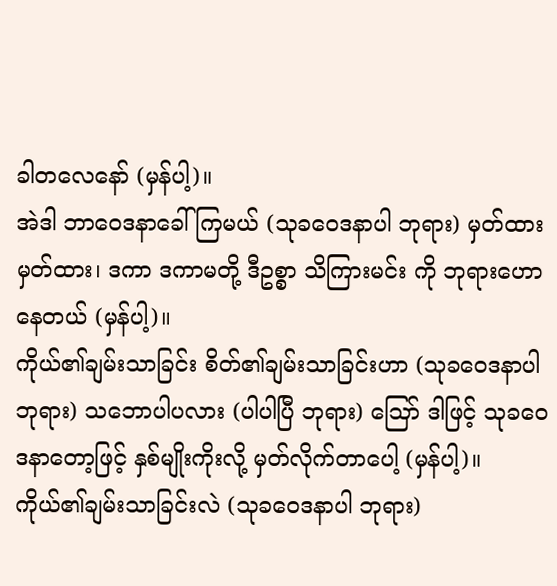ခါတလေနော် (မှန်ပါ့)။
အဲဒါ ဘာဝေဒနာခေါ်ကြမယ် (သုခဝေဒနာပါ ဘုရား) မှတ်ထားမှတ်ထား၊ ဒကာ ဒကာမတို့ ဒီဥစ္စာ သိကြားမင်း ကို ဘုရားဟောနေတယ် (မှန်ပါ့)။
ကိုယ်၏ချမ်းသာခြင်း စိတ်၏ချမ်းသာခြင်းဟာ (သုခဝေဒနာပါ ဘုရား) သဘောပါပလား (ပါပါပြီ ဘုရား) ဪ ဒါဖြင့် သုခဝေဒနာတော့ဖြင့် နှစ်မျိုးကိုးလို့ မှတ်လိုက်တာပေါ့ (မှန်ပါ့)။
ကိုယ်၏ချမ်းသာခြင်းလဲ (သုခဝေဒနာပါ ဘုရား)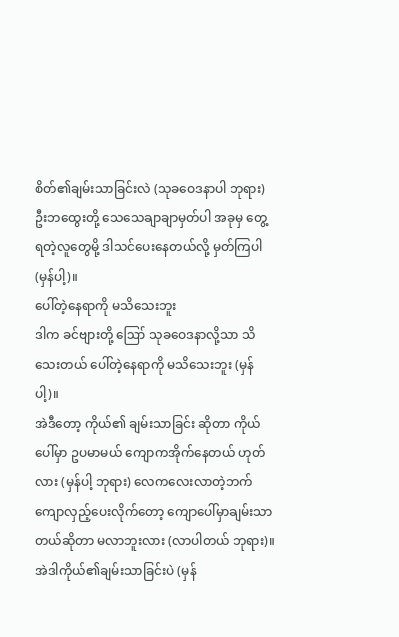စိတ်၏ချမ်းသာခြင်းလဲ (သုခဝေဒနာပါ ဘုရား) ဦးဘထွေးတို့ သေသေချာချာမှတ်ပါ အခုမှ တွေ့ရတဲ့လူတွေမို့ ဒါသင်ပေးနေတယ်လို့ မှတ်ကြပါ (မှန်ပါ့)။
ပေါ်တဲ့နေရာကို မသိသေးဘူး
ဒါက ခင်ဗျားတို့ ဪ သုခဝေဒနာလို့သာ သိသေးတယ် ပေါ်တဲ့နေရာကို မသိသေးဘူး (မှန်ပါ့)။
အဲဒီတော့ ကိုယ်၏ ချမ်းသာခြင်း ဆိုတာ ကိုယ်ပေါ်မှာ ဥပမာမယ် ကျောကအိုက်နေတယ် ဟုတ်လား (မှန်ပါ့ ဘုရား) လေကလေးလာတဲ့ဘက် ကျောလှည့်ပေးလိုက်တော့ ကျောပေါ်မှာချမ်းသာတယ်ဆိုတာ မလာဘူးလား (လာပါတယ် ဘုရား)။
အဲဒါကိုယ်၏ချမ်းသာခြင်းပဲ (မှန်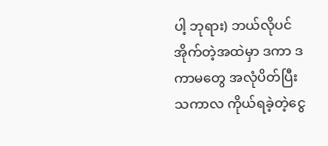ပါ့ ဘုရား) ဘယ်လိုပင် အိုက်တဲ့အထဲမှာ ဒကာ ဒကာမတွေ အလုံပိတ်ပြီး သကာလ ကိုယ်ရခဲ့တဲ့ငွေ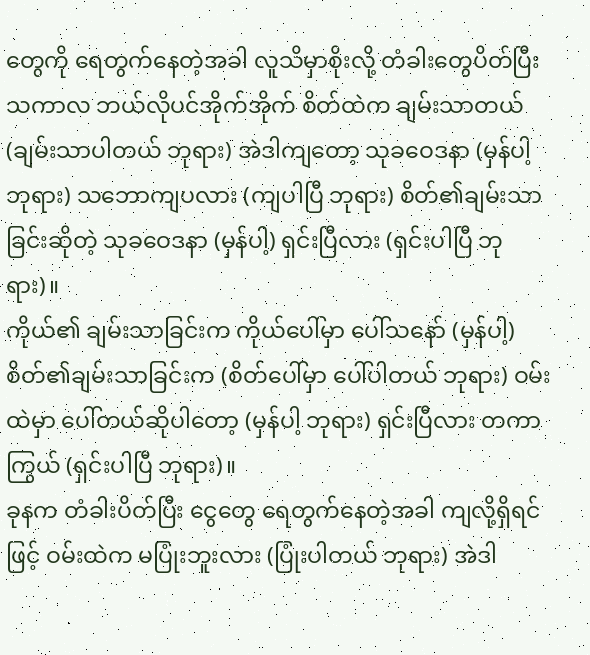တွေကို ရေတွက်နေတဲ့အခါ လူသိမှာစိုးလို့ တံခါးတွေပိတ်ပြီး သကာလ ဘယ်လိုပင်အိုက်အိုက် စိတ်ထဲက ချမ်းသာတယ် (ချမ်းသာပါတယ် ဘုရား) အဲဒါကျတော့ သုခဝေဒနာ (မှန်ပါ့ ဘုရား) သဘောကျပလား (ကျပါပြီ ဘုရား) စိတ်၏ချမ်းသာခြင်းဆိုတဲ့ သုခဝေဒနာ (မှန်ပါ့) ရှင်းပြီလား (ရှင်းပါပြီ ဘုရား)။
ကိုယ်၏ ချမ်းသာခြင်းက ကိုယ်ပေါ်မှာ ပေါ်သနော် (မှန်ပါ့) စိတ်၏ချမ်းသာခြင်းက (စိတ်ပေါ်မှာ ပေါ်ပါတယ် ဘုရား) ဝမ်းထဲမှာ ပေါ်တယ်ဆိုပါတော့ (မှန်ပါ့ ဘုရား) ရှင်းပြီလား တကာကြွယ် (ရှင်းပါပြီ ဘုရား)။
ခုနက တံခါးပိတ်ပြီး ငွေတွေ ရေတွက်နေတဲ့အခါ ကျလို့ရှိရင်ဖြင့် ဝမ်းထဲက မပြုံးဘူးလား (ပြုံးပါတယ် ဘုရား) အဲဒါ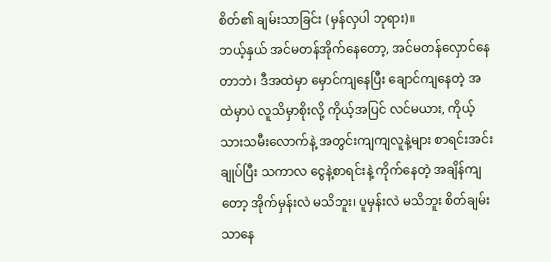စိတ်၏ ချမ်းသာခြင်း (မှန်လှပါ ဘုရား)။
ဘယ့်နှယ် အင်မတန်အိုက်နေတော့, အင်မတန်လှောင်နေတာဘဲ၊ ဒီအထဲမှာ မှောင်ကျနေပြီး ချောင်ကျနေတဲ့ အထဲမှာပဲ လူသိမှာစိုးလို့ ကိုယ့်အပြင် လင်မယား, ကိုယ့်သားသမီးလောက်နဲ့ အတွင်းကျကျလူနဲ့များ စာရင်းအင်းချုပ်ပြီး သကာလ ငွေနဲ့စာရင်းနဲ့ ကိုက်နေတဲ့ အချိန်ကျတော့ အိုက်မှန်းလဲ မသိဘူး၊ ပူမှန်းလဲ မသိဘူး စိတ်ချမ်းသာနေ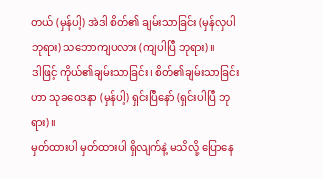တယ် (မှန်ပါ့) အဲဒါ စိတ်၏ ချမ်းသာခြင်း (မှန်လှပါ ဘုရား) သဘောကျပလား (ကျပါပြီ ဘုရား)။
ဒါဖြင့် ကိုယ်၏ချမ်းသာခြင်း၊ စိတ်၏ချမ်းသာခြင်းဟာ သုခဝေဒနာ (မှန်ပါ့) ရှင်းပြီနော် (ရှင်းပါပြီ ဘုရား)။
မှတ်ထားပါ မှတ်ထားပါ ရှိလျက်နဲ့ မသိလို့ ပြောနေ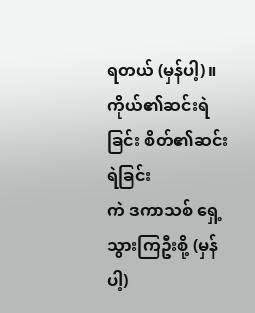ရတယ် (မှန်ပါ့)။
ကိုယ်၏ဆင်းရဲခြင်း စိတ်၏ဆင်းရဲခြင်း
ကဲ ဒကာသစ် ရှေ့သွားကြဦးစို့ (မှန်ပါ့)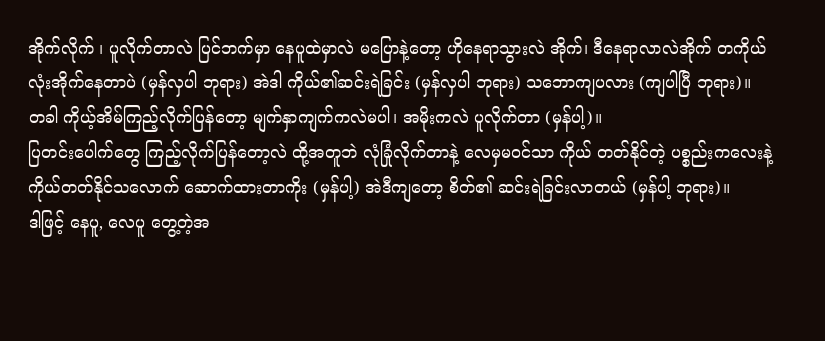အိုက်လိုက် ၊ ပူလိုက်တာလဲ ပြင်ဘက်မှာ နေပူထဲမှာလဲ မပြောနဲ့တော့ ဟိုနေရာသွားလဲ အိုက်၊ ဒီနေရာလာလဲအိုက် တကိုယ်လုံးအိုက်နေတာပဲ (မှန်လှပါ ဘုရား) အဲဒါ ကိုယ်၏ဆင်းရဲခြင်း (မှန်လှပါ ဘုရား) သဘောကျပလား (ကျပါပြီ ဘုရား)။
တခါ ကိုယ့်အိမ်ကြည့်လိုက်ပြန်တော့ မျက်နှာကျက်ကလဲမပါ၊ အမိုးကလဲ ပူလိုက်တာ (မှန်ပါ့)။
ပြတင်းပေါက်တွေ ကြည့်လိုက်ပြန်တော့လဲ ထို့အတူဘဲ လုံခြုံလိုက်တာနဲ့ လေမှမဝင်သာ ကိုယ် တတ်နိုင်တဲ့ ပစ္စည်းကလေးနဲ့ ကိုယ်တတ်နိုင်သလောက် ဆောက်ထားတာကိုး (မှန်ပါ့) အဲဒီကျတော့ စိတ်၏ ဆင်းရဲခြင်းလာတယ် (မှန်ပါ့ ဘုရား)။
ဒါဖြင့် နေပူ, လေပူ တွေ့တဲ့အ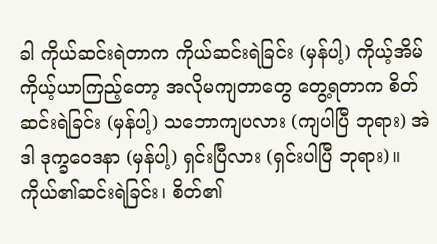ခါ ကိုယ်ဆင်းရဲတာက ကိုယ်ဆင်းရဲခြင်း (မှန်ပါ့) ကိုယ့်အိမ် ကိုယ့်ယာကြည့်တော့ အလိုမကျတာတွေ တွေ့ရတာက စိတ်ဆင်းရဲခြင်း (မှန်ပါ့) သဘောကျပလား (ကျပါပြီ ဘုရား) အဲဒါ ဒုက္ခဝေဒနာ (မှန်ပါ့) ရှင်းပြီလား (ရှင်းပါပြီ ဘုရား)။
ကိုယ်၏ဆင်းရဲခြင်း၊ စိတ်၏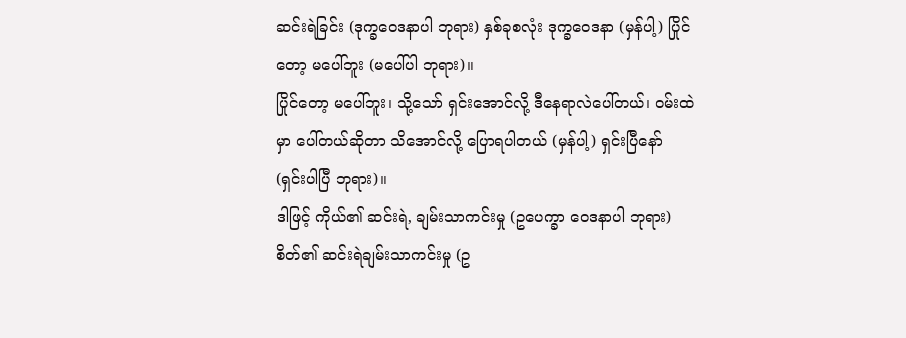ဆင်းရဲခြင်း (ဒုက္ခဝေဒနာပါ ဘုရား) နှစ်ခုစလုံး ဒုက္ခဝေဒနာ (မှန်ပါ့) ပြိုင်တော့ မပေါ်ဘူး (မပေါ်ပါ ဘုရား)။
ပြိုင်တော့ မပေါ်ဘူး၊ သို့သော် ရှင်းအောင်လို့ ဒီနေရာလဲပေါ်တယ်၊ ဝမ်းထဲမှာ ပေါ်တယ်ဆိုတာ သိအောင်လို့ ပြောရပါတယ် (မှန်ပါ့) ရှင်းပြီနော် (ရှင်းပါပြီ ဘုရား)။
ဒါဖြင့် ကိုယ်၏ ဆင်းရဲ, ချမ်းသာကင်းမှု (ဥပေက္ခာ ဝေဒနာပါ ဘုရား) စိတ်၏ ဆင်းရဲချမ်းသာကင်းမှု (ဥ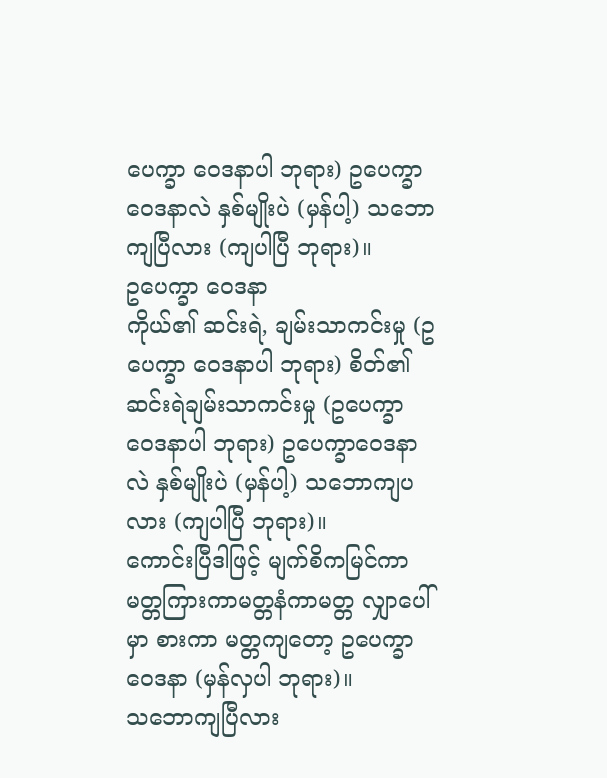ပေက္ခာ ဝေဒနာပါ ဘုရား) ဥပေက္ခာဝေဒနာလဲ နှစ်မျိုးပဲ (မှန်ပါ့) သဘောကျပြီလား (ကျပါပြီ ဘုရား)။
ဥပေက္ခာ ဝေဒနာ
ကိုယ်၏ ဆင်းရဲ, ချမ်းသာကင်းမှု (ဥပေက္ခာ ဝေဒနာပါ ဘုရား) စိတ်၏ ဆင်းရဲချမ်းသာကင်းမှု (ဥပေက္ခာ ဝေဒနာပါ ဘုရား) ဥပေက္ခာဝေဒနာလဲ နှစ်မျိုးပဲ (မှန်ပါ့) သဘောကျပလား (ကျပါပြီ ဘုရား)။
ကောင်းပြီဒါဖြင့် မျက်စိကမြင်ကာ မတ္တကြားကာမတ္တနံကာမတ္တ လျှာပေါ်မှာ စားကာ မတ္တကျတော့ ဥပေက္ခာ ဝေဒနာ (မှန်လှပါ ဘုရား)။
သဘောကျပြီလား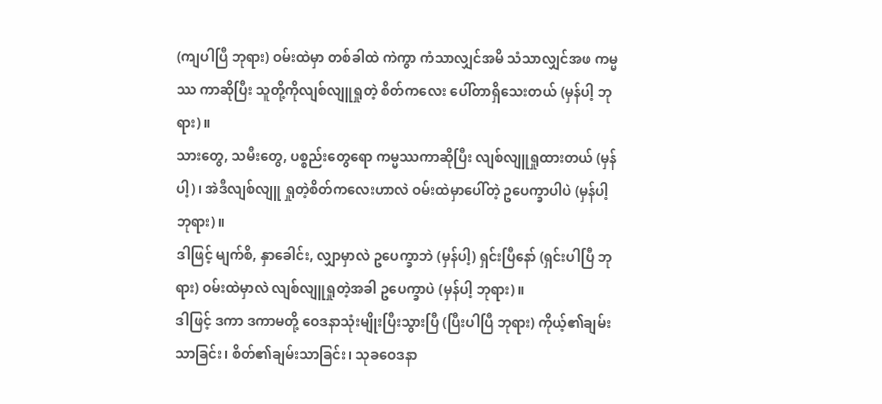(ကျပါပြီ ဘုရား) ဝမ်းထဲမှာ တစ်ခါထဲ ကဲကွာ ကံသာလျှင်အမိ သံသာလျှင်အဖ ကမ္မဿ ကာဆိုပြီး သူတို့ကိုလျစ်လျူရှုတဲ့ စိတ်ကလေး ပေါ်တာရှိသေးတယ် (မှန်ပါ့ ဘုရား)။
သားတွေ, သမီးတွေ, ပစ္စည်းတွေရော ကမ္မဿကာဆိုပြီး လျစ်လျူရှုထားတယ် (မှန်ပါ့)၊ အဲဒီလျစ်လျူ ရှုတဲ့စိတ်ကလေးဟာလဲ ဝမ်းထဲမှာပေါ်တဲ့ ဥပေက္ခာပါပဲ (မှန်ပါ့ ဘုရား)။
ဒါဖြင့် မျက်စိ, နှာခေါင်း, လျှာမှာလဲ ဥပေက္ခာဘဲ (မှန်ပါ့) ရှင်းပြီနော် (ရှင်းပါပြီ ဘုရား) ဝမ်းထဲမှာလဲ လျစ်လျူရှုတဲ့အခါ ဥပေက္ခာပဲ (မှန်ပါ့ ဘုရား)။
ဒါဖြင့် ဒကာ ဒကာမတို့ ဝေဒနာသုံးမျိုးပြီးသွားပြီ (ပြီးပါပြီ ဘုရား) ကိုယ့်၏ချမ်းသာခြင်း၊ စိတ်၏ချမ်းသာခြင်း၊ သုခဝေဒနာ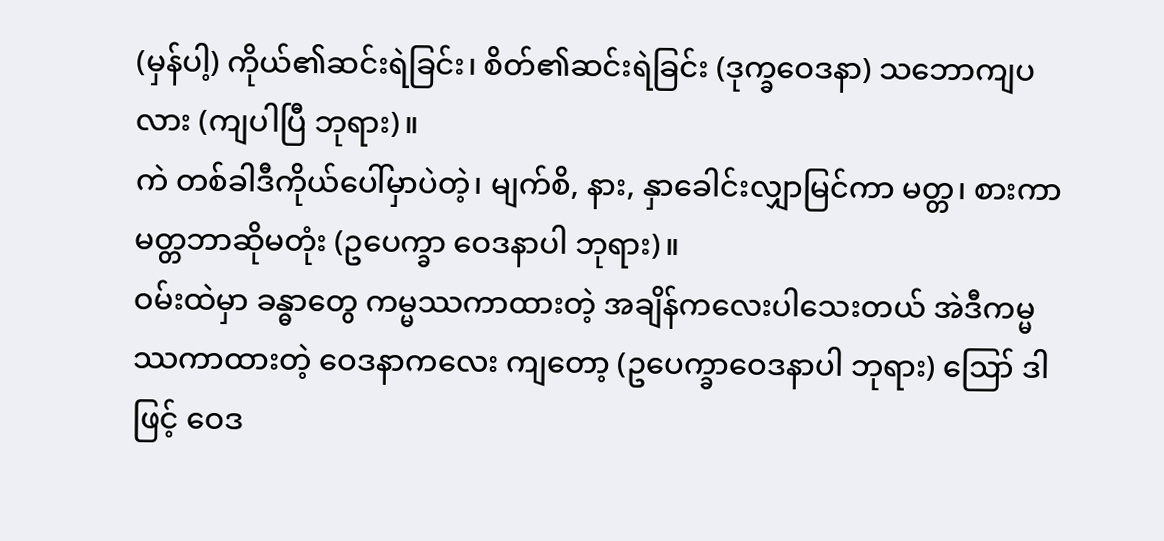(မှန်ပါ့) ကိုယ်၏ဆင်းရဲခြင်း၊ စိတ်၏ဆင်းရဲခြင်း (ဒုက္ခဝေဒနာ) သဘောကျပလား (ကျပါပြီ ဘုရား)။
ကဲ တစ်ခါဒီကိုယ်ပေါ်မှာပဲတဲ့၊ မျက်စိ, နား, နှာခေါင်းလျှာမြင်ကာ မတ္တ၊ စားကာ မတ္တဘာဆိုမတုံး (ဥပေက္ခာ ဝေဒနာပါ ဘုရား)။
ဝမ်းထဲမှာ ခန္ဓာတွေ ကမ္မဿကာထားတဲ့ အချိန်ကလေးပါသေးတယ် အဲဒီကမ္မဿကာထားတဲ့ ဝေဒနာကလေး ကျတော့ (ဥပေက္ခာဝေဒနာပါ ဘုရား) ဪ ဒါဖြင့် ဝေဒ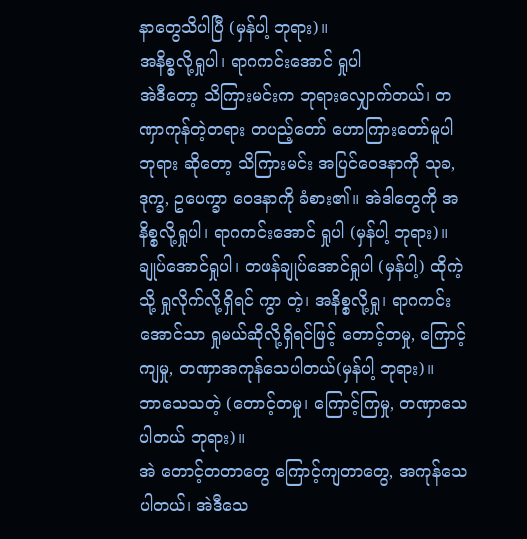နာတွေသိပါပြီ (မှန်ပါ့ ဘုရား)။
အနိစ္စလို့ရှုပါ၊ ရာဂကင်းအောင် ရှုပါ
အဲဒီတော့ သိကြားမင်းက ဘုရားလျှောက်တယ်၊ တဏှာကုန်တဲ့တရား တပည့်တော် ဟောကြားတော်မူပါ ဘုရား ဆိုတော့ သိကြားမင်း အပြင်ဝေဒနာကို သုခ, ဒုက္ခ, ဥပေက္ခာ ဝေဒနာကို ခံစား၏။ အဲဒါတွေကို အနိစ္စလို့ရှုပါ၊ ရာဂကင်းအောင် ရှုပါ (မှန်ပါ့ ဘုရား)။
ချုပ်အောင်ရှုပါ၊ တဖန်ချုပ်အောင်ရှုပါ (မှန်ပါ့) ထိုကဲ့သို့ ရှုလိုက်လို့ရှိရင် ကွာ တဲ့၊ အနိစ္စလို့ရှု၊ ရာဂကင်း အောင်သာ ရှုမယ်ဆိုလို့ရှိရင်ဖြင့် တောင့်တမှု, ကြောင့်ကျမှု, တဏှာအကုန်သေပါတယ်(မှန်ပါ့ ဘုရား)။
ဘာသေသတဲ့ (တောင့်တမှု၊ ကြောင့်ကြမှု, တဏှာသေပါတယ် ဘုရား)။
အဲ တောင့်တတာတွေ ကြောင့်ကျတာတွေ, အကုန်သေပါတယ်၊ အဲဒီသေ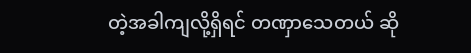တဲ့အခါကျလို့ရှိရင် တဏှာသေတယ် ဆို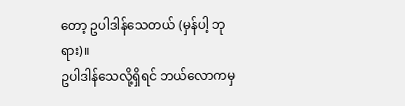တော့ ဥပါဒါန်သေတယ် (မှန်ပါ့ ဘုရား)။
ဥပါဒါန်သေလို့ရှိရင် ဘယ်လောကမှ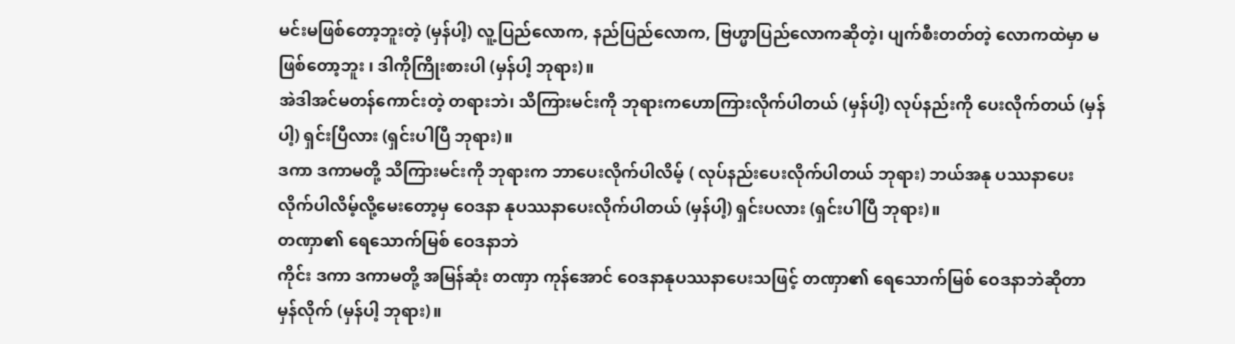မင်းမဖြစ်တော့ဘူးတဲ့ (မှန်ပါ့) လူ့ပြည်လောက, နည်ပြည်လောက, ဗြဟ္မာပြည်လောကဆိုတဲ့၊ ပျက်စီးတတ်တဲ့ လောကထဲမှာ မဖြစ်တော့ဘူး ၊ ဒါကိုကြိုးစားပါ (မှန်ပါ့ ဘုရား)။
အဲဒါအင်မတန်ကောင်းတဲ့ တရားဘဲ၊ သိကြားမင်းကို ဘုရားကဟောကြားလိုက်ပါတယ် (မှန်ပါ့) လုပ်နည်းကို ပေးလိုက်တယ် (မှန်ပါ့) ရှင်းပြီလား (ရှင်းပါပြီ ဘုရား)။
ဒကာ ဒကာမတို့ သိကြားမင်းကို ဘုရားက ဘာပေးလိုက်ပါလိမ့် ( လုပ်နည်းပေးလိုက်ပါတယ် ဘုရား) ဘယ်အနု ပဿနာပေးလိုက်ပါလိမ့်လို့မေးတော့မှ ဝေဒနာ နုပဿနာပေးလိုက်ပါတယ် (မှန်ပါ့) ရှင်းပလား (ရှင်းပါပြီ ဘုရား)။
တဏှာ၏ ရေသောက်မြစ် ဝေဒနာဘဲ
ကိုင်း ဒကာ ဒကာမတို့ အမြန်ဆုံး တဏှာ ကုန်အောင် ဝေဒနာနုပဿနာပေးသဖြင့် တဏှာ၏ ရေသောက်မြစ် ဝေဒနာဘဲဆိုတာ မှန်လိုက် (မှန်ပါ့ ဘုရား)။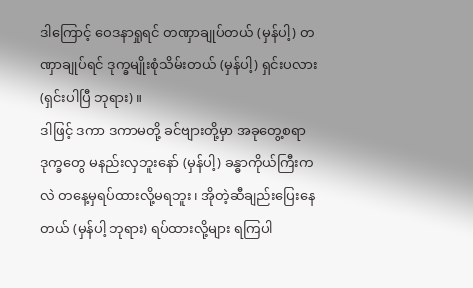ဒါကြောင့် ဝေဒနာရှုရင် တဏှာချုပ်တယ် (မှန်ပါ့) တဏှာချုပ်ရင် ဒုက္ခမျိုးစုံသိမ်းတယ် (မှန်ပါ့) ရှင်းပလား (ရှင်းပါပြီ ဘုရား)။
ဒါဖြင့် ဒကာ ဒကာမတို့ ခင်ဗျားတို့မှာ အခုတွေ့စရာ ဒုက္ခတွေ မနည်းလှဘူးနော် (မှန်ပါ့) ခန္ဓာကိုယ်ကြီးကလဲ တနေ့မှရပ်ထားလို့မရဘူး၊ အိုတဲ့ဆီချည်းပြေးနေတယ် (မှန်ပါ့ ဘုရား) ရပ်ထားလို့များ ရကြပါ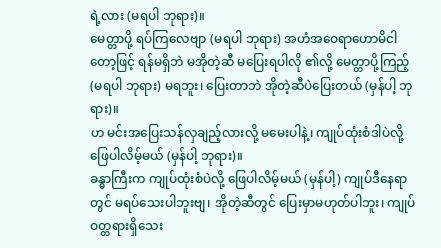ရဲ့လား (မရပါ ဘုရား)။
မေတ္တာပို့ ရပ်ကြလေဗျာ (မရပါ ဘုရား) အဟံအဝေရာဟောမိငါတော့ဖြင့် ရန်မရှိဘဲ မအိုတဲ့ဆီ မပြေးရပါလို ၏လို့ မေတ္တာပို့ကြည့် (မရပါ ဘုရား) မရဘူး၊ ပြေးတာဘဲ အိုတဲ့ဆီပဲပြေးတယ် (မှန်ပါ့ ဘုရား)။
ဟ မင်းအပြေးသန်လှချည့်လားလို့ မမေးပါနဲ့၊ ကျုပ်ထုံးစံဒါပဲလို့ ဖြေပါလိမ့်မယ် (မှန်ပါ့ ဘုရား)။
ခန္ဓာကြီးက ကျုပ်ထုံးစံပဲလို့ ဖြေပါလိမ့်မယ် (မှန်ပါ့) ကျုပ်ဒီနေရာတွင် မရပ်သေးပါဘူးဗျ၊ အိုတဲ့ဆီတွင် ပြေးမှာမဟုတ်ပါဘူး၊ ကျုပ်ဝတ္တရားရှိသေး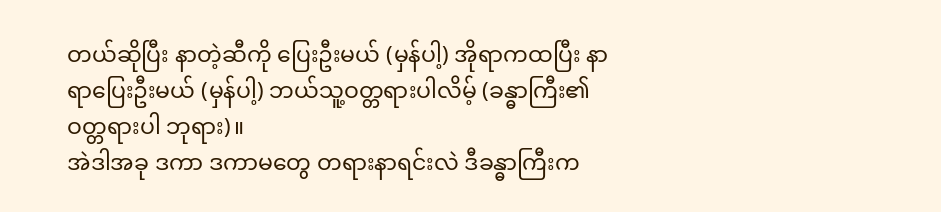တယ်ဆိုပြီး နာတဲ့ဆီကို ပြေးဦးမယ် (မှန်ပါ့) အိုရာကထပြီး နာရာပြေးဦးမယ် (မှန်ပါ့) ဘယ်သူ့ဝတ္တရားပါလိမ့် (ခန္ဓာကြီး၏ ဝတ္တရားပါ ဘုရား)။
အဲဒါအခု ဒကာ ဒကာမတွေ တရားနာရင်းလဲ ဒီခန္ဓာကြီးက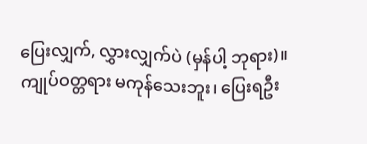ပြေးလျှက်, လွှားလျှက်ပဲ (မှန်ပါ့ ဘုရား)။
ကျုပ်ဝတ္တရား မကုန်သေးဘူး၊ ပြေးရဦး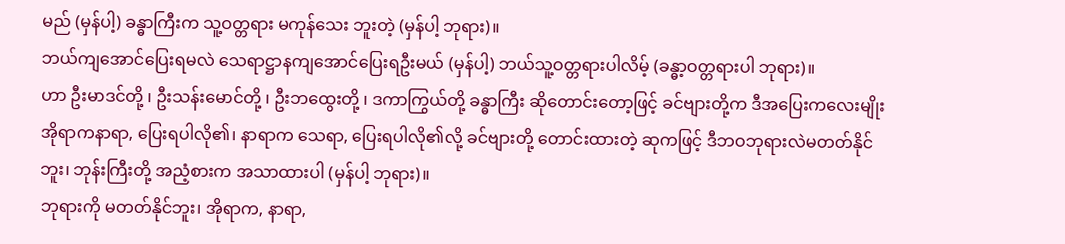မည် (မှန်ပါ့) ခန္ဓာကြီးက သူ့ဝတ္တရား မကုန်သေး ဘူးတဲ့ (မှန်ပါ့ ဘုရား)။
ဘယ်ကျအောင်ပြေးရမလဲ သေရာဋ္ဌာနကျအောင်ပြေးရဦးမယ် (မှန်ပါ့) ဘယ်သူ့ဝတ္တရားပါလိမ့် (ခန္ဓာ့ဝတ္တရားပါ ဘုရား)။
ဟာ ဦးမာဒင်တို့ ၊ ဦးသန်းမောင်တို့ ၊ ဦးဘထွေးတို့ ၊ ဒကာကြွယ်တို့ ခန္ဓာကြီး ဆိုတောင်းတော့ဖြင့် ခင်ဗျားတို့က ဒီအပြေးကလေးမျိုး အိုရာကနာရာ, ပြေးရပါလို၏၊ နာရာက သေရာ, ပြေးရပါလို၏လို့ ခင်ဗျားတို့ တောင်းထားတဲ့ ဆုကဖြင့် ဒီဘဝဘုရားလဲမတတ်နိုင်ဘူး၊ ဘုန်းကြီးတို့ အညံ့စားက အသာထားပါ (မှန်ပါ့ ဘုရား)။
ဘုရားကို မတတ်နိုင်ဘူး၊ အိုရာက, နာရာ,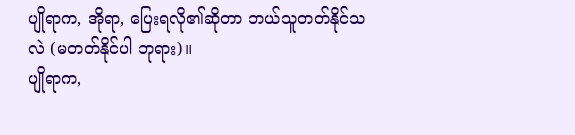ပျိုရာက, အိုရာ, ပြေးရလို၏ဆိုတာ ဘယ်သူတတ်နိုင်သလဲ (မတတ်နိုင်ပါ ဘုရား)။
ပျိုရာက,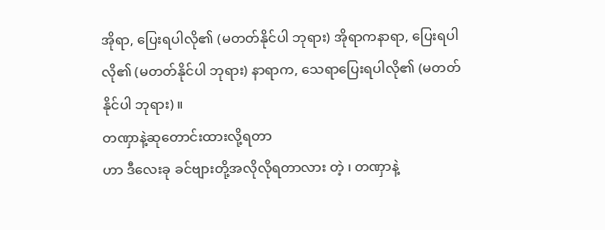အိုရာ, ပြေးရပါလို၏ (မတတ်နိုင်ပါ ဘုရား) အိုရာကနာရာ, ပြေးရပါလို၏ (မတတ်နိုင်ပါ ဘုရား) နာရာက, သေရာပြေးရပါလို၏ (မတတ်နိုင်ပါ ဘုရား)။
တဏှာနဲ့ဆုတောင်းထားလို့ရတာ
ဟာ ဒီလေးခု ခင်ဗျားတို့အလိုလိုရတာလား တဲ့ ၊ တဏှာနဲ့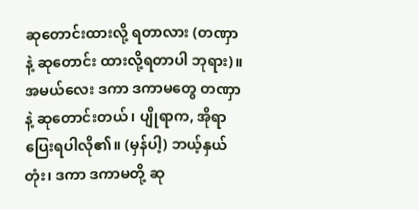ဆုတောင်းထားလို့ ရတာလား (တဏှာနဲ့ ဆုတောင်း ထားလို့ရတာပါ ဘုရား)။
အမယ်လေး ဒကာ ဒကာမတွေ တဏှာနဲ့ ဆုတောင်းတယ်၊ ပျိုရာက, အိုရာပြေးရပါလို၏။ (မှန်ပါ့) ဘယ့်နှယ်တုံး၊ ဒကာ ဒကာမတို့ ဆု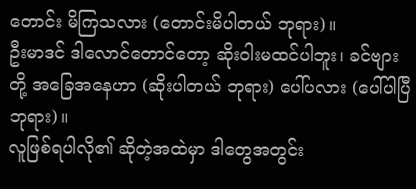တောင်း မိကြသလား (တောင်းမိပါတယ် ဘုရား)။
ဦးမာဒင် ဒါလောင်တောင်တော့ ဆိုးဝါးမထင်ပါဘူး၊ ခင်ဗျားတို့ အခြေအနေဟာ (ဆိုးပါတယ် ဘုရား) ပေါ်ပလား (ပေါ်ပါပြီ ဘုရား)။
လူဖြစ်ရပါလို၏ ဆိုတဲ့အထဲမှာ ဒါတွေအတွင်း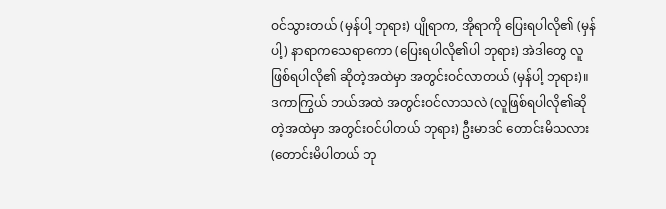ဝင်သွားတယ် (မှန်ပါ့ ဘုရား) ပျိုရာက, အိုရာကို ပြေးရပါလို၏ (မှန်ပါ့) နာရာကသေရာကော (ပြေးရပါလို၏ပါ ဘုရား) အဲဒါတွေ လူဖြစ်ရပါလို၏ ဆိုတဲ့အထဲမှာ အတွင်းဝင်လာတယ် (မှန်ပါ့ ဘုရား)။
ဒကာကြွယ် ဘယ်အထဲ အတွင်းဝင်လာသလဲ (လူဖြစ်ရပါလို၏ဆိုတဲ့အထဲမှာ အတွင်းဝင်ပါတယ် ဘုရား) ဦးမာဒင် တောင်းမိသလား (တောင်းမိပါတယ် ဘု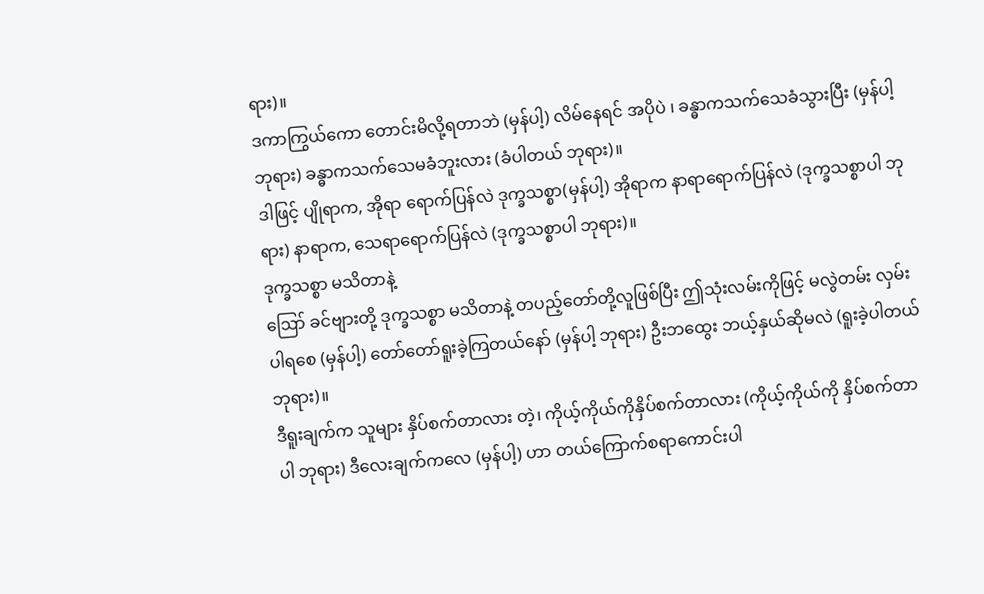ရား)။
ဒကာကြွယ်ကော တောင်းမိလို့ရတာဘဲ (မှန်ပါ့) လိမ်နေရင် အပိုပဲ ၊ ခန္ဓာကသက်သေခံသွားပြီး (မှန်ပါ့ ဘုရား) ခန္ဓာကသက်သေမခံဘူးလား (ခံပါတယ် ဘုရား)။
ဒါဖြင့် ပျိုရာက, အိုရာ ရောက်ပြန်လဲ ဒုက္ခသစ္စာ(မှန်ပါ့) အိုရာက နာရာရောက်ပြန်လဲ (ဒုက္ခသစ္စာပါ ဘုရား) နာရာက, သေရာရောက်ပြန်လဲ (ဒုက္ခသစ္စာပါ ဘုရား)။
ဒုက္ခသစ္စာ မသိတာနဲ့
ဪ ခင်ဗျားတို့ ဒုက္ခသစ္စာ မသိတာနဲ့ တပည့်တော်တို့လူဖြစ်ပြီး ဤသုံးလမ်းကိုဖြင့် မလွဲတမ်း လှမ်းပါရစေ (မှန်ပါ့) တော်တော်ရူးခဲ့ကြတယ်နော် (မှန်ပါ့ ဘုရား) ဦးဘထွေး ဘယ့်နှယ်ဆိုမလဲ (ရူးခဲ့ပါတယ် ဘုရား)။
ဒီရူးချက်က သူများ နှိပ်စက်တာလား တဲ့၊ ကိုယ့်ကိုယ်ကိုနှိပ်စက်တာလား (ကိုယ့်ကိုယ်ကို နှိပ်စက်တာပါ ဘုရား) ဒီလေးချက်ကလေ (မှန်ပါ့) ဟာ တယ်ကြောက်စရာကောင်းပါ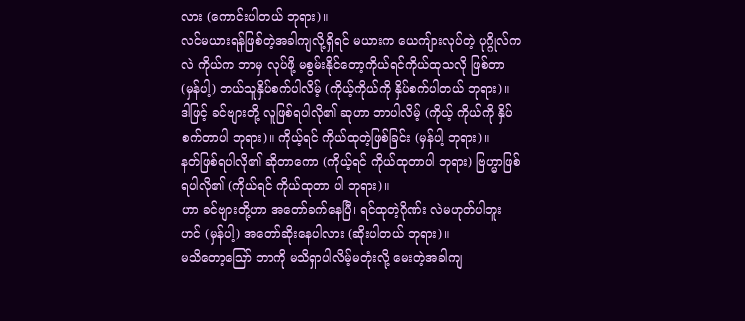လား (ကောင်းပါတယ် ဘုရား)။
လင်မယားရန်ဖြစ်တဲ့အခါကျလို့ရှိရင် မယားက ယေကျ်ားလုပ်တဲ့ ပုဂ္ဂိုလ်ကလဲ ကိုယ်က ဘာမှ လုပ်ဖို့ မစွမ်းနိုင်တော့ကိုယ်ရင်ကိုယ်ထုသလို ဖြစ်တာ (မှန်ပါ့) ဘယ်သူနှိပ်စက်ပါလိမ့် (ကိုယ့်ကိုယ်ကို နှိပ်စက်ပါတယ် ဘုရား)။
ဒါဖြင့် ခင်ဗျားတို့ လူဖြစ်ရပါလို၏ ဆုဟာ ဘာပါလိမ့် (ကိုယ့် ကိုယ်ကို နှိပ်စက်တာပါ ဘုရား)။ ကိုယ့်ရင် ကိုယ်ထုတဲ့ဖြစ်ခြင်း (မှန်ပါ့ ဘုရား)။
နတ်ဖြစ်ရပါလို၏ ဆိုတာကော (ကိုယ့်ရင် ကိုယ်ထုတာပါ ဘုရား) ဗြဟ္မာဖြစ်ရပါလို၏ (ကိုယ်ရင် ကိုယ်ထုတာ ပါ ဘုရား)။
ဟာ ခင်ဗျားတို့ဟာ အတော်ခက်နေပြီ၊ ရင်ထုတဲ့ဂိုဏ်း လဲမဟုတ်ပါဘူး ဟင် (မှန်ပါ့) အတော်ဆိုးနေပါလား (ဆိုးပါတယ် ဘုရား)။
မသိတော့ဪ ဘာကို မသိရှာပါလိမ့်မတုံးလို့ မေးတဲ့အခါကျ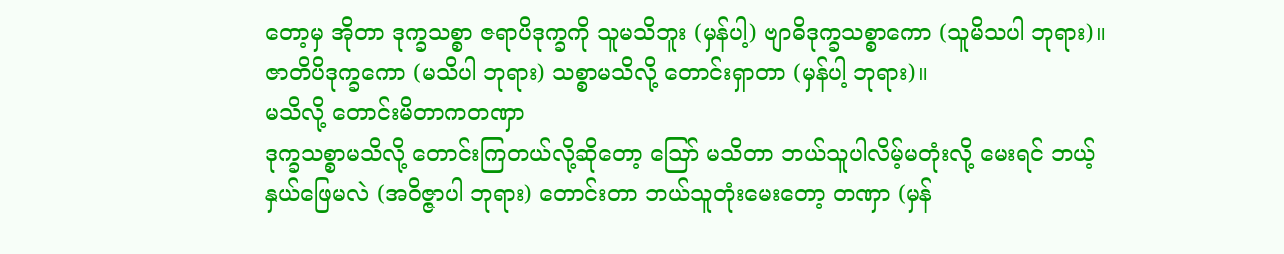တော့မှ အိုတာ ဒုက္ခသစ္စာ ဇရာပိဒုက္ခကို သူမသိဘူး (မှန်ပါ့) ဗျာဓိဒုက္ခသစ္စာကော (သူမိသပါ ဘုရား)။
ဇာတိပိဒုက္ခကော (မသိပါ ဘုရား) သစ္စာမသိလို့ တောင်းရှာတာ (မှန်ပါ့ ဘုရား)။
မသိလို့ တောင်းမိတာကတဏှာ
ဒုက္ခသစ္စာမသိလို့ တောင်းကြတယ်လို့ဆိုတော့ ဪ မသိတာ ဘယ်သူပါလိမ့်မတုံးလို့ မေးရင် ဘယ့်နှယ်ဖြေမလဲ (အဝိဇ္ဇာပါ ဘုရား) တောင်းတာ ဘယ်သူတုံးမေးတော့ တဏှာ (မှန်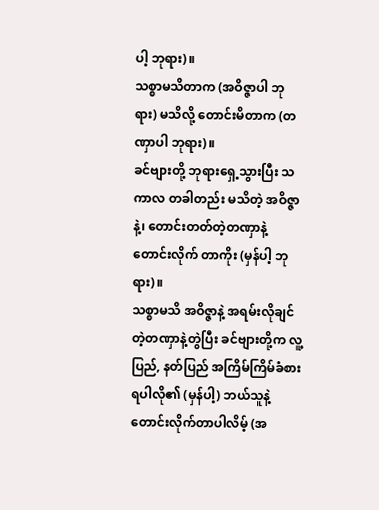ပါ့ ဘုရား)။
သစ္စာမသိတာက (အဝိဇ္ဇာပါ ဘုရား) မသိလို့ တောင်းမိတာက (တဏှာပါ ဘုရား)။
ခင်ဗျားတို့ ဘုရားရှေ့သွားပြီး သကာလ တခါတည်း မသိတဲ့ အဝိဇ္ဇာနဲ့၊ တောင်းတတ်တဲ့တဏှာနဲ့ တောင်းလိုက် တာကိုး (မှန်ပါ့ ဘုရား)။
သစ္စာမသိ အဝိဇ္ဇာနဲ့ အရမ်းလိုချင်တဲ့တဏှာနဲ့တွဲပြီး ခင်ဗျားတို့က လူ့ပြည်, နတ်ပြည် အကြိမ်ကြိမ်ခံစားရပါလို၏ (မှန်ပါ့) ဘယ်သူနဲ့ တောင်းလိုက်တာပါလိမ့် (အ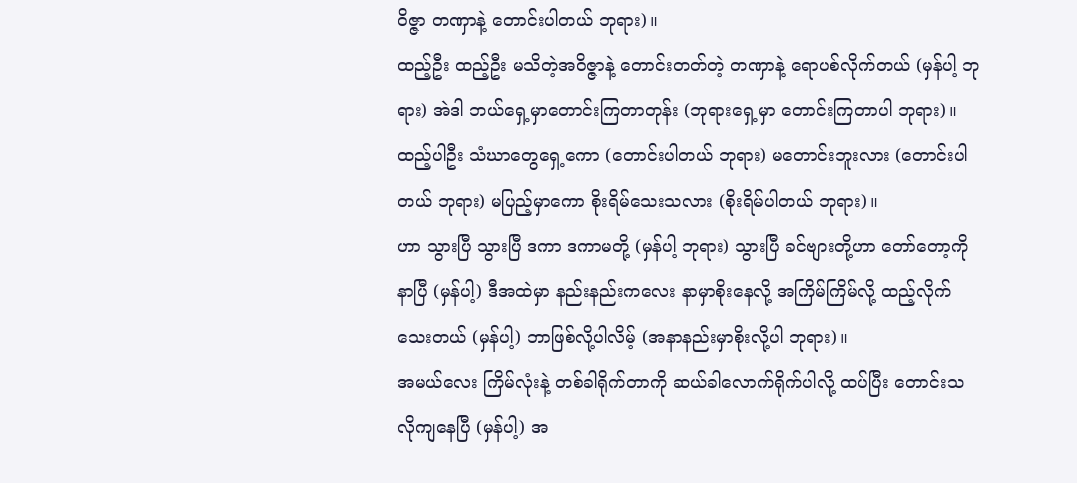ဝိဇ္ဇာ တဏှာနဲ့ တောင်းပါတယ် ဘုရား)။
ထည့်ဦး ထည့်ဦး မသိတဲ့အဝိဇ္ဇာနဲ့ တောင်းတတ်တဲ့ တဏှာနဲ့ ရောပစ်လိုက်တယ် (မှန်ပါ့ ဘုရား) အဲဒါ ဘယ်ရှေ့မှာတောင်းကြတာတုန်း (ဘုရားရှေ့မှာ တောင်းကြတာပါ ဘုရား)။
ထည့်ပါဦး သံဃာတွေရှေ့ကော (တောင်းပါတယ် ဘုရား) မတောင်းဘူးလား (တောင်းပါတယ် ဘုရား) မပြည့်မှာကော စိုးရိမ်သေးသလား (စိုးရိမ်ပါတယ် ဘုရား)။
ဟာ သွားပြီ သွားပြီ ဒကာ ဒကာမတို့ (မှန်ပါ့ ဘုရား) သွားပြီ ခင်ဗျားတို့ဟာ တော်တော့ကိုနာပြီ (မှန်ပါ့) ဒီအထဲမှာ နည်းနည်းကလေး နာမှာစိုးနေလို့ အကြိမ်ကြိမ်လို့ ထည့်လိုက်သေးတယ် (မှန်ပါ့) ဘာဖြစ်လို့ပါလိမ့် (အနာနည်းမှာစိုးလို့ပါ ဘုရား)။
အမယ်လေး ကြိမ်လုံးနဲ့ တစ်ခါရိုက်တာကို ဆယ်ခါလောက်ရိုက်ပါလို့ ထပ်ပြီး တောင်းသလိုကျနေပြီ (မှန်ပါ့) အ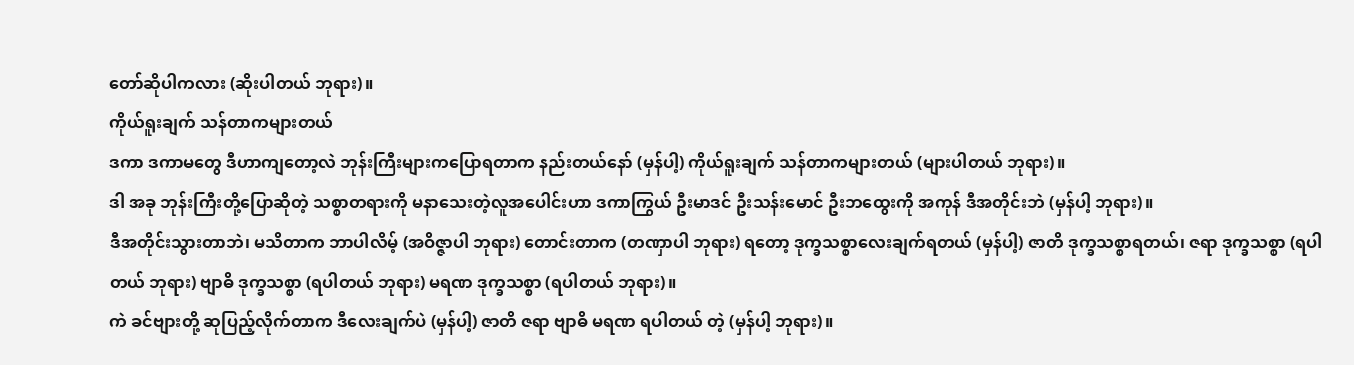တော်ဆိုပါကလား (ဆိုးပါတယ် ဘုရား)။
ကိုယ်ရူးချက် သန်တာကများတယ်
ဒကာ ဒကာမတွေ ဒီဟာကျတော့လဲ ဘုန်းကြီးများကပြောရတာက နည်းတယ်နော် (မှန်ပါ့) ကိုယ်ရူးချက် သန်တာကများတယ် (များပါတယ် ဘုရား)။
ဒါ အခု ဘုန်းကြီးတို့ပြောဆိုတဲ့ သစ္စာတရားကို မနာသေးတဲ့လူအပေါင်းဟာ ဒကာကြွယ် ဦးမာဒင် ဦးသန်းမောင် ဦးဘထွေးကို အကုန် ဒီအတိုင်းဘဲ (မှန်ပါ့ ဘုရား)။
ဒီအတိုင်းသွားတာဘဲ၊ မသိတာက ဘာပါလိမ့် (အဝိဇ္ဇာပါ ဘုရား) တောင်းတာက (တဏှာပါ ဘုရား) ရတော့ ဒုက္ခသစ္စာလေးချက်ရတယ် (မှန်ပါ့) ဇာတိ ဒုက္ခသစ္စာရတယ်၊ ဇရာ ဒုက္ခသစ္စာ (ရပါတယ် ဘုရား) ဗျာဓိ ဒုက္ခသစ္စာ (ရပါတယ် ဘုရား) မရဏ ဒုက္ခသစ္စာ (ရပါတယ် ဘုရား)။
ကဲ ခင်ဗျားတို့ ဆုပြည့်လိုက်တာက ဒီလေးချက်ပဲ (မှန်ပါ့) ဇာတိ ဇရာ ဗျာဓိ မရဏ ရပါတယ် တဲ့ (မှန်ပါ့ ဘုရား)။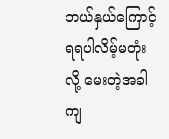ဘယ်နှယ်ကြောင့် ရရပါလိမ့်မတုံး လို့ မေးတဲ့အခါကျ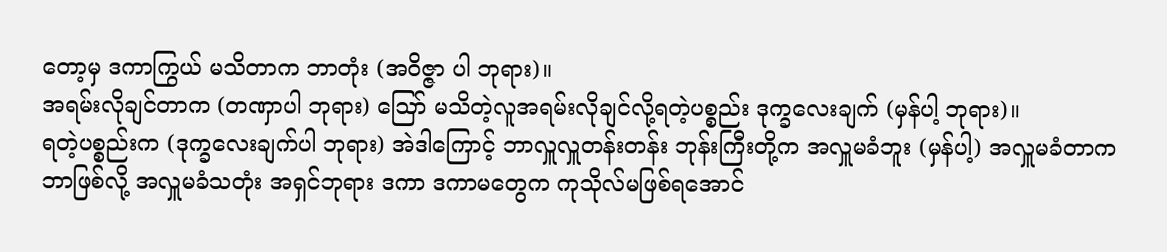တော့မှ ဒကာကြွယ် မသိတာက ဘာတုံး (အဝိဇ္ဇာ ပါ ဘုရား)။
အရမ်းလိုချင်တာက (တဏှာပါ ဘုရား) ဪ မသိတဲ့လူအရမ်းလိုချင်လို့ရတဲ့ပစ္စည်း ဒုက္ခလေးချက် (မှန်ပါ့ ဘုရား)။
ရတဲ့ပစ္စည်းက (ဒုက္ခလေးချက်ပါ ဘုရား) အဲဒါကြောင့် ဘာလှူလှူတန်းတန်း ဘုန်းကြီးတို့က အလှူမခံဘူး (မှန်ပါ့) အလှူမခံတာက ဘာဖြစ်လို့ အလှူမခံသတုံး အရှင်ဘုရား ဒကာ ဒကာမတွေက ကုသိုလ်မဖြစ်ရအောင်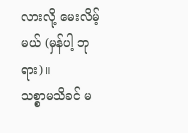လားလို့ မေးလိမ့်မယ် (မှန်ပါ့ ဘုရား)။
သစ္စာမသိခင် မ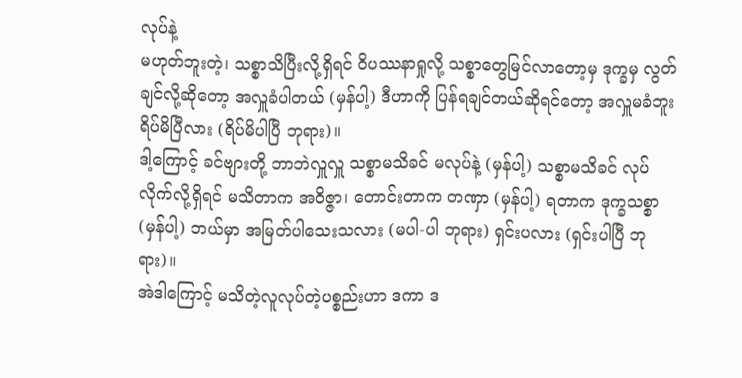လုပ်နဲ့
မဟုတ်ဘူးတဲ့၊ သစ္စာသိပြီးလို့ရှိရင် ဝိပဿနာရှုလို့ သစ္စာတွေမြင်လာတော့မှ ဒုက္ခမှ လွတ်ချင်လို့ဆိုတော့ အလှူခံပါတယ် (မှန်ပါ့) ဒီဟာကို ပြန်ရချင်တယ်ဆိုရင်တော့ အလှူမခံဘူး ရိပ်မိပြီလား (ရိပ်မိပါပြီ ဘုရား)။
ဒါ့ကြောင့် ခင်ဗျားတို့ ဘာဘဲလှူလှူ သစ္စာမသိခင် မလုပ်နဲ့ (မှန်ပါ့) သစ္စာမသိခင် လုပ်လိုက်လို့ရှိရင် မသိတာက အဝိဇ္ဇာ၊ တောင်းတာက တဏှာ (မှန်ပါ့) ရတာက ဒုက္ခသစ္စာ (မှန်ပါ့) ဘယ်မှာ အမြတ်ပါသေးသလား (မပါ-ပါ ဘုရား) ရှင်းပလား (ရှင်းပါပြီ ဘုရား)။
အဲဒါကြောင့် မသိတဲ့လူလုပ်တဲ့ပစ္စည်းဟာ ဒကာ ဒ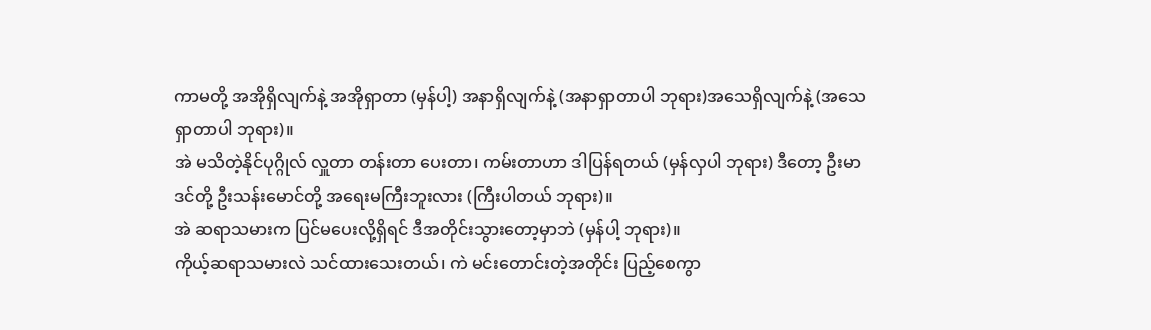ကာမတို့ အအိုရှိလျက်နဲ့ အအိုရှာတာ (မှန်ပါ့) အနာရှိလျက်နဲ့ (အနာရှာတာပါ ဘုရား)အသေရှိလျက်နဲ့ (အသေရှာတာပါ ဘုရား)။
အဲ မသိတဲ့နိုင်ပုဂ္ဂိုလ် လှူတာ တန်းတာ ပေးတာ၊ ကမ်းတာဟာ ဒါပြန်ရတယ် (မှန်လှပါ ဘုရား) ဒီတော့ ဦးမာဒင်တို့ ဦးသန်းမောင်တို့ အရေးမကြီးဘူးလား (ကြီးပါတယ် ဘုရား)။
အဲ ဆရာသမားက ပြင်မပေးလို့ရှိရင် ဒီအတိုင်းသွားတော့မှာဘဲ (မှန်ပါ့ ဘုရား)။
ကိုယ့်ဆရာသမားလဲ သင်ထားသေးတယ်၊ ကဲ မင်းတောင်းတဲ့အတိုင်း ပြည့်စေကွာ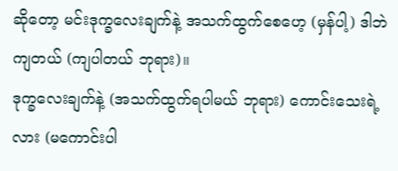ဆိုတော့ မင်းဒုက္ခလေးချက်နဲ့ အသက်ထွက်စေဟေ့ (မှန်ပါ့) ဒါဘဲကျတယ် (ကျပါတယ် ဘုရား)။
ဒုက္ခလေးချက်နဲ့ (အသက်ထွက်ရပါမယ် ဘုရား) ကောင်းသေးရဲ့လား (မကောင်းပါ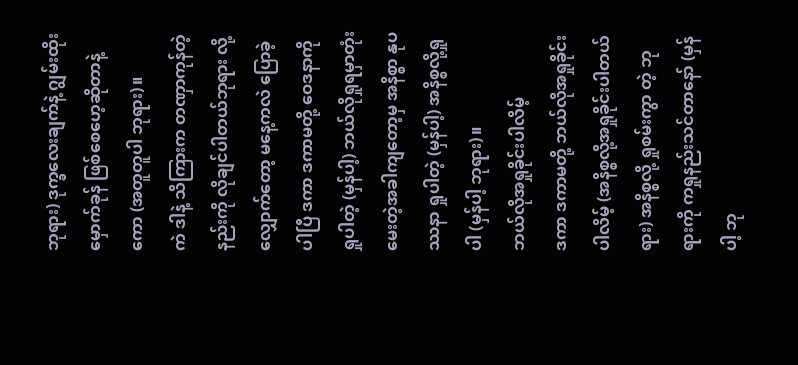ဘုရား) ဒုက္ခလေးချက်နဲ့ ဂျွမ်းထိုးမှောက်ခုန် ဖြစ်စေဟေ့ဆိုတာနဲ့ကော (အတူတူပါ ဘုရား)။
ကဲ ဒါနဲ့ သိကြားက တဏှာကုန်တဲ့ နည်းကို လိုချင်ပါတယ်ဘုရား လို့လျှောက်တော့ မနေ့ကလဲ ပြောခဲ့ပါပြီ ဒကာ ဒကာမတို့ ဝေဒနာကိုရှုပါတဲ့ (မှန်ပါ့) ဘယ်လိုရှုရမှာတုံး မေးတဲ့အခါကျတော့မှ အနိစ္စာ နုပဿနာ ရှုပါတဲ့ (မှန်ပါ့) အနိစ္စလို့ရှုပါ (မှန်ပါ့ ဘုရား)။
ဘယ်လိုအရှုခိုင်းပါလိမ့်
ဒကာ ဒကာမတို့ ဘယ်လိုအရှုခိုင်းပါလိမ့် (အနိစ္စလို့အရှုခိုင်းပါတယ်ရား) အနိစ္စလို့ ရှုစမ်းကွာ တဲ့ ဘုရားကို ကရှုနည်းသင်တာနော် (မှန်ပါ့ ဘု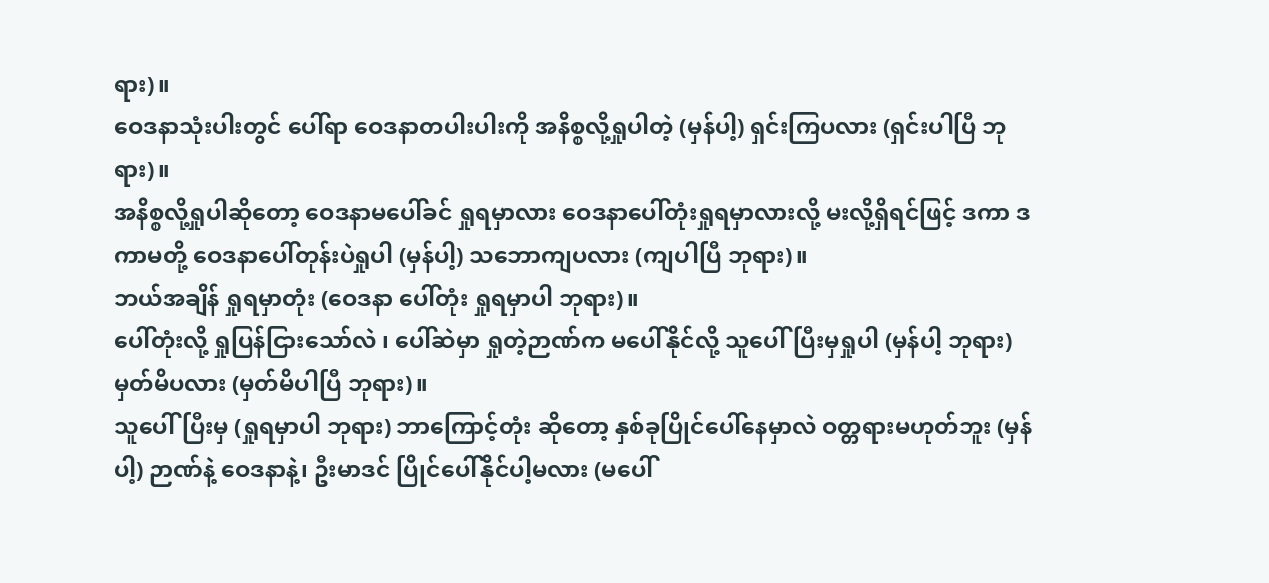ရား)။
ဝေဒနာသုံးပါးတွင် ပေါ်ရာ ဝေဒနာတပါးပါးကို အနိစ္စလို့ရှုပါတဲ့ (မှန်ပါ့) ရှင်းကြပလား (ရှင်းပါပြီ ဘုရား)။
အနိစ္စလို့ရှုပါဆိုတော့ ဝေဒနာမပေါ်ခင် ရှုရမှာလား ဝေဒနာပေါ်တုံးရှုရမှာလားလို့ မးလို့ရှိရင်ဖြင့် ဒကာ ဒကာမတို့ ဝေဒနာပေါ်တုန်းပဲရှုပါ (မှန်ပါ့) သဘောကျပလား (ကျပါပြီ ဘုရား)။
ဘယ်အချိန် ရှုရမှာတုံး (ဝေဒနာ ပေါ်တုံး ရှုရမှာပါ ဘုရား)။
ပေါ်တုံးလို့ ရှုပြန်ငြားသော်လဲ ၊ ပေါ်ဆဲမှာ ရှုတဲ့ဉာဏ်က မပေါ်နိုင်လို့ သူပေါ်ပြီးမှရှုပါ (မှန်ပါ့ ဘုရား) မှတ်မိပလား (မှတ်မိပါပြီ ဘုရား)။
သူပေါ်ပြီးမှ (ရှုရမှာပါ ဘုရား) ဘာကြောင့်တုံး ဆိုတော့ နှစ်ခုပြိုင်ပေါ်နေမှာလဲ ဝတ္တရားမဟုတ်ဘူး (မှန်ပါ့) ဉာဏ်နဲ့ ဝေဒနာနဲ့၊ ဦးမာဒင် ပြိုင်ပေါ်နိုင်ပါ့မလား (မပေါ်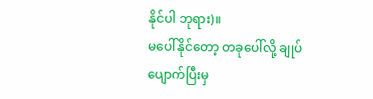နိုင်ပါ ဘုရား)။
မပေါ်နိုင်တော့ တခုပေါ်လို့ ချုပ်ပျောက်ပြီးမှ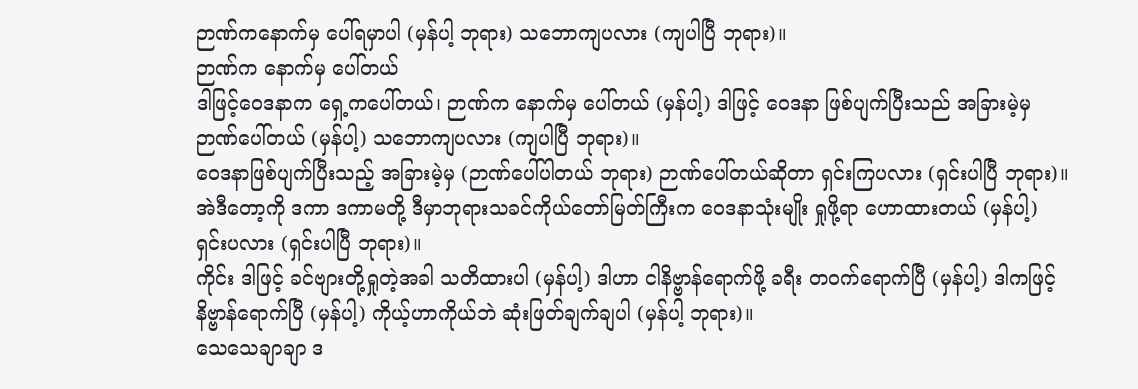ဉာဏ်ကနောက်မှ ပေါ်ရမှာပါ (မှန်ပါ့ ဘုရား) သဘောကျပလား (ကျပါပြီ ဘုရား)။
ဉာဏ်က နောက်မှ ပေါ်တယ်
ဒါဖြင့်ဝေဒနာက ရှေ့ကပေါ်တယ်၊ ဉာဏ်က နောက်မှ ပေါ်တယ် (မှန်ပါ့) ဒါဖြင့် ဝေဒနာ ဖြစ်ပျက်ပြီးသည် အခြားမဲ့မှ ဉာဏ်ပေါ်တယ် (မှန်ပါ့) သဘောကျပလား (ကျပါပြီ ဘုရား)။
ဝေဒနာဖြစ်ပျက်ပြီးသည့် အခြားမဲ့မှ (ဉာဏ်ပေါ်ပါတယ် ဘုရား) ဉာဏ်ပေါ်တယ်ဆိုတာ ရှင်းကြပလား (ရှင်းပါပြီ ဘုရား)။
အဲဒီတော့ကို ဒကာ ဒကာမတို့ ဒီမှာဘုရားသခင်ကိုယ်တော်မြတ်ကြီးက ဝေဒနာသုံးမျိုး ရှုဖို့ရာ ဟောထားတယ် (မှန်ပါ့) ရှင်းပလား (ရှင်းပါပြီ ဘုရား)။
ကိုင်း ဒါဖြင့် ခင်ဗျားတို့ရှုတဲ့အခါ သတိထားပါ (မှန်ပါ့) ဒါဟာ ငါနိဗ္ဗာန်ရောက်ဖို့ ခရီး တဝက်ရောက်ပြီ (မှန်ပါ့) ဒါကဖြင့် နိဗ္ဗာန်ရောက်ပြီ (မှန်ပါ့) ကိုယ့်ဟာကိုယ်ဘဲ ဆုံးဖြတ်ချက်ချပါ (မှန်ပါ့ ဘုရား)။
သေသေချာချာ ဒ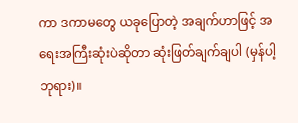ကာ ဒကာမတွေ ယခုပြောတဲ့ အချက်ဟာဖြင့် အရေးအကြီးဆုံးပဲဆိုတာ ဆုံးဖြတ်ချက်ချပါ (မှန်ပါ့ ဘုရား)။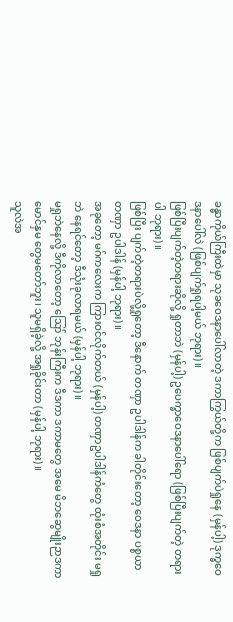ခန္ဓာကိုယ်ကြီးထဲမှာ သုခဝေဒနာပေါ်လာတဲ့ ဒကာကြွယ်တို့က ဖြစ်ပျက်ပဲရှုနေ (မှန်ပါ့) ဒုက္ခဝေဒနာပေါ်လဲ (ဖြစ်ပျက်ရှုရပါ့မယ် ဘုရား)။
ဖြစ်ပြီးပျက်တဲ့တရားဆိုလို့ ရှုတာဘဲ (မှန်ပါ့) ဥပေက္ခာဝေဒနာပေါ်ရော (ဖြစ်ပြီးပျက်တဲ့ တရားပါ ဘုရား)။
ဖြစ်ပြီး ပျက်တဲ့တရားပဲလို့ရှုတော့ ဒီနောက် တဏှာ ဥပါဒါန်က ခါတိုင်းတော့ ဝေဒနာ ပစ္စယာ တဏှာ ဥပါဒါန် (မှန်ပါ့ ဘုရား)။
အခုတော့ မဂ်ကလေးက ကြားဝင်လိုက်တယ် (မှန်ပါ့) တဏှာဥပါဒါန်ကံတွေ ထုံးစံအတိုင်း မရှုဘဲ နေရင်တော့ ဒီသုံးခုလာရမယ် (မှန်ပါ့ ဘုရား)။
မရှုဘဲနေလို့ ဒီကိုလာတော့ ဪ ဘုန်းကြီးက ဒီဒကာ ဒကာမတွေ အမေ မိဘဆွေမျိုးဉာဒကာ မောင်နှမ တွေမတော်ဘူး၊ သူမရှိခဲ့လို့ အရှုခိုင်းတာ (မှန်ပါ့ ဘုရား)။
သူလဲအ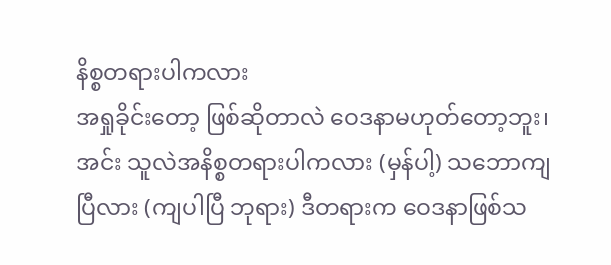နိစ္စတရားပါကလား
အရှုခိုင်းတော့ ဖြစ်ဆိုတာလဲ ဝေဒနာမဟုတ်တော့ဘူး၊ အင်း သူလဲအနိစ္စတရားပါကလား (မှန်ပါ့) သဘောကျ ပြီလား (ကျပါပြီ ဘုရား) ဒီတရားက ဝေဒနာဖြစ်သ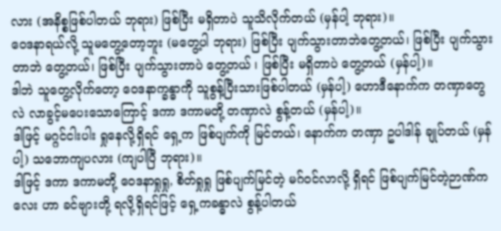လား (အနိစ္စဖြစ်ပါတယ် ဘုရား) ဖြစ်ပြီး မရှိတာပဲ သူသိလိုက်တယ် (မှန်ပါ့ ဘုရား)။
ဝေဒနာရယ်လို့ သူမတွေ့တော့ဘူး (မတွေ့ပါ ဘုရား) ဖြစ်ပြီး ပျက်သွားတာဘဲတွေ့တယ်၊ ဖြစ်ပြီး ပျက်သွားတာဘဲ တွေ့တယ်၊ ဖြစ်ပြီး ပျက်သွားတာပဲ တွေ့တယ် ၊ ဖြစ်ပြီး မရှိတာပဲ တွေ့တယ် (မှန်ပါ့)။
ဒါဘဲ သူတွေ့လိုက်တော့ ဝေဒနာက္ခန္ဓာကို သူစွန့်ပြီးသားဖြစ်ပါတယ် (မှန်ပါ့) ဟောဒီနောက်က တဏှာတွေလဲ လာခွင့်မပေးသောကြောင့် ဒကာ ဒကာမတို့ တဏှာလဲ စွန့်တယ် (မှန်ပါ့)။
ဒါဖြင့် မဂ္ဂင်ငါးပါး ရှုနေလို့ရှိရင် ရှေ့က ဖြစ်ပျက်ကို မြင်တယ်၊ နောက်က တဏှာ ဥပါဒါန် ချုပ်တယ် (မှန်ပါ့) သဘောကျပလား (ကျပါပြီ ဘုရား)။
ဒါဖြင့် ဒကာ ဒကာမတို့ ဝေဒနာရှုရှု, စိတ်ရှုရှု ဖြစ်ပျက်မြင်တဲ့ မဂ်ဝင်လာလို့ ရှိရင် ဖြစ်ပျက်မြင်တဲ့ဉာဏ်ကလေး ဟာ ခင်ဗျားတို့ ရလို့ရှိရင်ဖြင့် ရှေ့ကခန္ဓာလဲ စွန့်ပါတယ်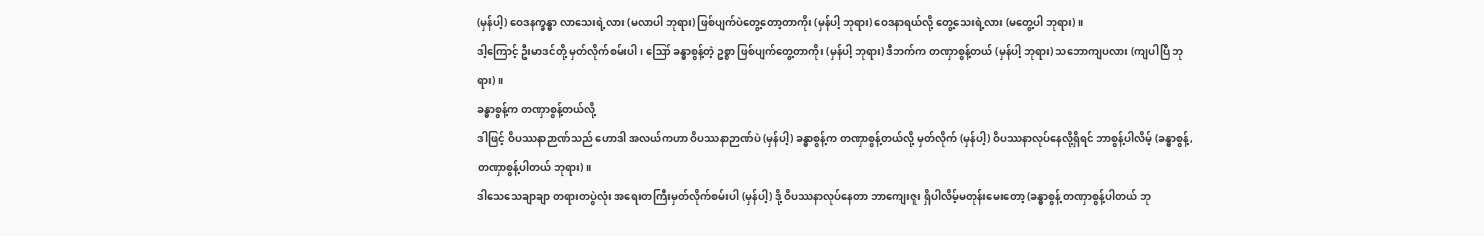(မှန်ပါ့) ဝေဒနက္ခန္ဓာ လာသေးရဲ့လား (မလာပါ ဘုရား) ဖြစ်ပျက်ပဲတွေ့တော့တာကိုး (မှန်ပါ့ ဘုရား) ဝေဒနာရယ်လို့ တွေ့သေးရဲ့လား (မတွေ့ပါ ဘုရား)။
ဒါ့ကြောင့် ဦးမာဒင်တို့ မှတ်လိုက်စမ်းပါ ၊ ဪ ခန္ဓာစွန့်တဲ့ ဥစ္စာ ဖြစ်ပျက်တွေ့တာကိုး (မှန်ပါ့ ဘုရား) ဒီဘက်က တဏှာစွန့်တယ် (မှန်ပါ့ ဘုရား) သဘောကျပလား (ကျပါပြီ ဘုရား)။
ခန္ဓာစွန့်က တဏှာစွန့်တယ်လို့
ဒါဖြင့် ဝိပဿနာဉာဏ်သည် ဟောဒါ အလယ်ကဟာ ဝိပဿနာဉာဏ်ပဲ (မှန်ပါ့) ခန္ဓာစွန့်က တဏှာစွန့်တယ်လို့ မှတ်လိုက် (မှန်ပါ့) ဝိပဿနာလုပ်နေလို့ရှိရင် ဘာစွန့်ပါလိမ့် (ခန္ဓာစွန့်, တဏှာစွန့်ပါတယ် ဘုရား)။
ဒါသေသေချာချာ တရားတပွဲလုံး အရေးတကြီးမှတ်လိုက်စမ်းပါ (မှန်ပါ့) ဒို့ ဝိပဿနာလုပ်နေတာ ဘာကျေးဇူး ရှိပါလိမ့်မတုန်းမေးတော့ (ခန္ဓာစွန့် တဏှာစွန့်ပါတယ် ဘု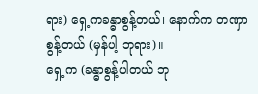ရား) ရှေ့ကခန္ဓာစွန့်တယ်၊ နောက်က တဏှာစွန့်တယ် (မှန်ပါ့ ဘုရား)။
ရှေ့က (ခန္ဓာစွန့်ပါတယ် ဘု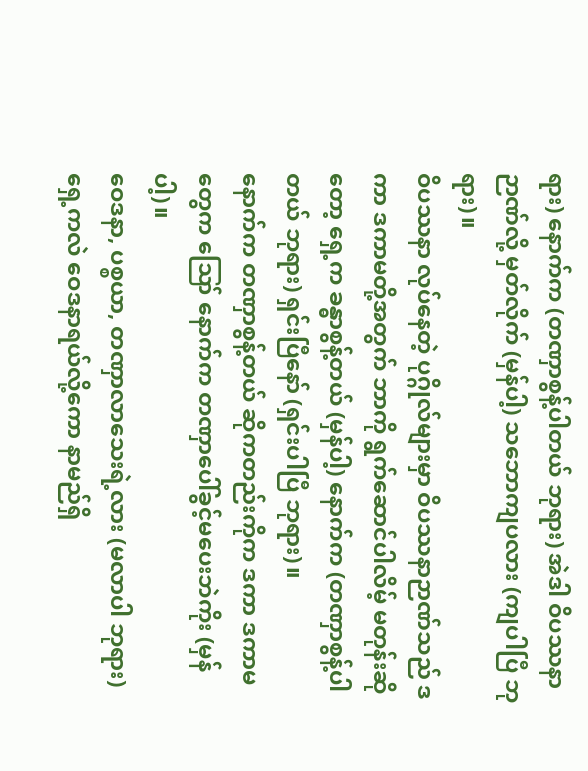ရား) နောက်က (တဏှာစွန့်ပါတယ် ဘုရား) အဲဒါ ဝိပဿနာဉာဏ်လို့ မှတ်လိုက် (မှန်ပါ့) သဘောကျပလား (ကျပါပြီ ဘုရား)။
ဝိပဿနာ လုပ်နေတဲ့ ပုဂ္ဂိုလ်များမှာ ဝိပဿနာဉာဏ်သည် ဒကာ ဒကာမတို့အတွက် ဘာကို ရွက်ဆောင်ပါလိမ့် မတုန်းဆိုတော့ ရှေ့က ခန္ဓာစွန့်တယ် (မှန်ပါ့) နောက်က (တဏှာစွန့်ပါတယ် ဘုရား) ရှင်းပြီနော် (ရှင်းပါပြီ ဘုရား)။
နောက်က တဏှာစွန့်တယ် ဆိုကတည်းကိုက ဒကာ ဒကာမတွေက ဪ နောက်က တဏှာပေါ်ခွင့်မပေးဘဲကိုး (မှန်ပါ့)။
ဝေဒနာ, ပစ္စယာ, တဏှာလာသေးရဲ့လား (မလာပါ ဘုရား) ရှေ့ကလဲ ဝေဒနာရယ်လို့ကော နာမည်ရှိ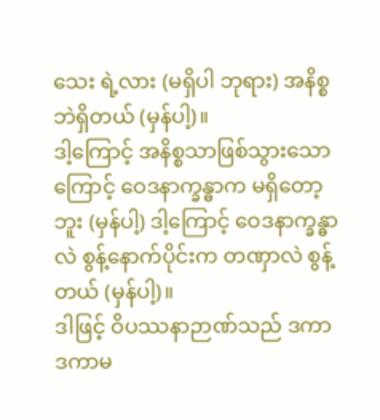သေး ရဲ့လား (မရှိပါ ဘုရား) အနိစ္စဘဲရှိတယ် (မှန်ပါ့)။
ဒါ့ကြောင့် အနိစ္စသာဖြစ်သွားသောကြောင့် ဝေဒနာက္ခန္ဓာက မရှိတော့ဘူး (မှန်ပါ့) ဒါ့ကြောင့် ဝေဒနာက္ခန္ဓာလဲ စွန့်နောက်ပိုင်းက တဏှာလဲ စွန့်တယ် (မှန်ပါ့)။
ဒါဖြင့် ဝိပဿနာဉာဏ်သည် ဒကာ ဒကာမ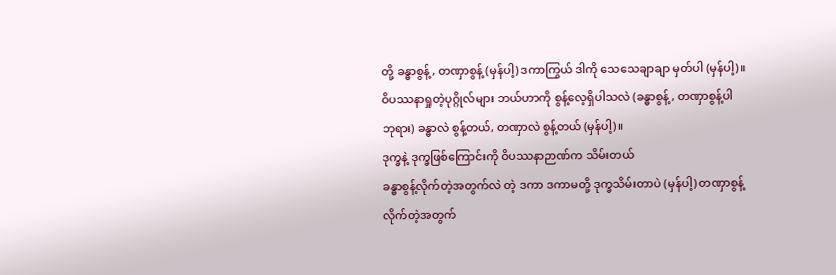တို့ ခန္ဓာစွန့်, တဏှာစွန့် (မှန်ပါ့) ဒကာကြွယ် ဒါကို သေသေချာချာ မှတ်ပါ (မှန်ပါ့)။
ဝိပဿနာရှုတဲ့ပုဂ္ဂိုလ်များ ဘယ်ဟာကို စွန့်လေ့ရှိပါသလဲ (ခန္ဓာစွန့်, တဏှာစွန့်ပါ ဘုရား) ခန္ဓာလဲ စွန့်တယ်, တဏှာလဲ စွန့်တယ် (မှန်ပါ့)။
ဒုက္ခနဲ့ ဒုက္ခဖြစ်ကြောင်းကို ဝိပဿနာဉာဏ်က သိမ်းတယ်
ခန္ဓာစွန့်လိုက်တဲ့အတွက်လဲ တဲ့ ဒကာ ဒကာမတို့ ဒုက္ခသိမ်းတာပဲ (မှန်ပါ့) တဏှာစွန့်လိုက်တဲ့အတွက်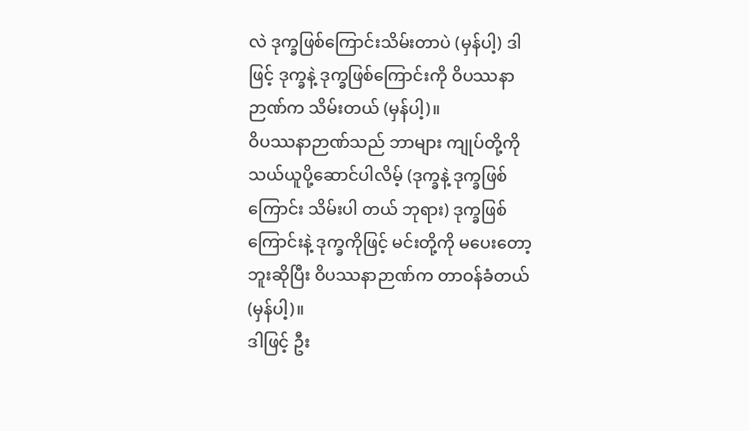လဲ ဒုက္ခဖြစ်ကြောင်းသိမ်းတာပဲ (မှန်ပါ့) ဒါဖြင့် ဒုက္ခနဲ့ ဒုက္ခဖြစ်ကြောင်းကို ဝိပဿနာဉာဏ်က သိမ်းတယ် (မှန်ပါ့)။
ဝိပဿနာဉာဏ်သည် ဘာများ ကျုပ်တို့ကို သယ်ယူပို့ဆောင်ပါလိမ့် (ဒုက္ခနဲ့ ဒုက္ခဖြစ်ကြောင်း သိမ်းပါ တယ် ဘုရား) ဒုက္ခဖြစ်ကြောင်းနဲ့ ဒုက္ခကိုဖြင့် မင်းတို့ကို မပေးတော့ဘူးဆိုပြီး ဝိပဿနာဉာဏ်က တာဝန်ခံတယ် (မှန်ပါ့)။
ဒါဖြင့် ဦး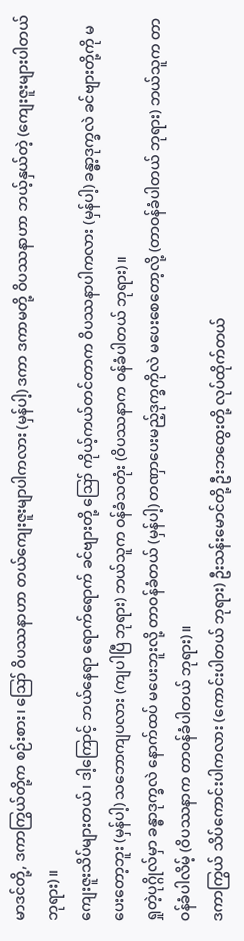မာဒင်တို့, ဒကာကြွယ်တို့က စဉ်းစား၊ ဪ ဝိပဿနာဟာ တယ်ကျေးဇူးမျာပါကလား (မှန်ပါ့) ဒကာ ဒကာမတို့ ဝိပဿနာဟာ ဘယ့်နှယ်တဲ့ (ကျေးဇူးများပါတယ် ဘုရား)။
ကျေးဇူးသိပ်များတယ်၊ ဒါ့ကြောင့် ဘယ်နေရာ ရောက်ရောက် ခင်ဗျားတို့ ဪ ကိုယ့်ကယ်တင်တာက ဝိပဿနာပါကလား (မှန်ပါ့) ခန္ဓာ့ဒုက္ခလဲ ခင်ဗျားတို့ကို မပေးတော့ဘူး (မှန်ပါ့) သဘောကျပလား (ကျပါပြီ ဘုရား) ဘယ်သူက ဝန်ခံသတုံး (ဝိပဿနာက ဝန်ခံပါတယ် ဘုရား)။
ရှုတဲ့ပုဂ္ဂိုလ်မှာ ခန္ဓာဒုက္ခလဲ နောက်ထပ် မပေးဘူးလို့ တာဝန်ခံတယ် (မှန်ပါ့) တဏှာပေးမည့်ဒုက္ခကိုလဲ မပေးစေတော့လို့ (တာဝန်ခံပါတယ် ဘုရား) ဘယ်သူက တာဝန်ခံပါလိမ့် (ဝိပဿနာက တာဝန်ခံပါတယ် ဘုရား)။
ဒကာကြွယ် သိပ်ကောင်းပါကလား (ကောင်းပါတယ် ဘုရား) ဦးသန်းမောင်တို့ ဦးဘထွေးတို့ လုပ်ထိုက်တယ်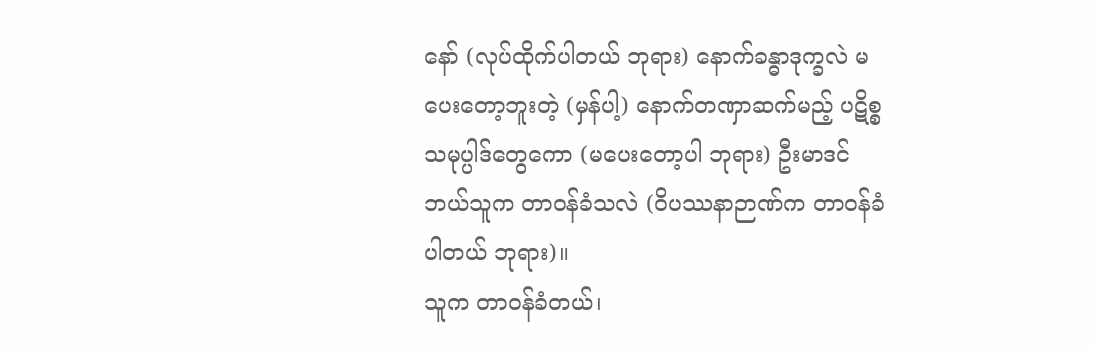နော် (လုပ်ထိုက်ပါတယ် ဘုရား) နောက်ခန္ဓာဒုက္ခလဲ မပေးတော့ဘူးတဲ့ (မှန်ပါ့) နောက်တဏှာဆက်မည့် ပဋိစ္စသမုပ္ပါဒ်တွေကော (မပေးတော့ပါ ဘုရား) ဦးမာဒင် ဘယ်သူက တာဝန်ခံသလဲ (ဝိပဿနာဉာဏ်က တာဝန်ခံပါတယ် ဘုရား)။
သူက တာဝန်ခံတယ်၊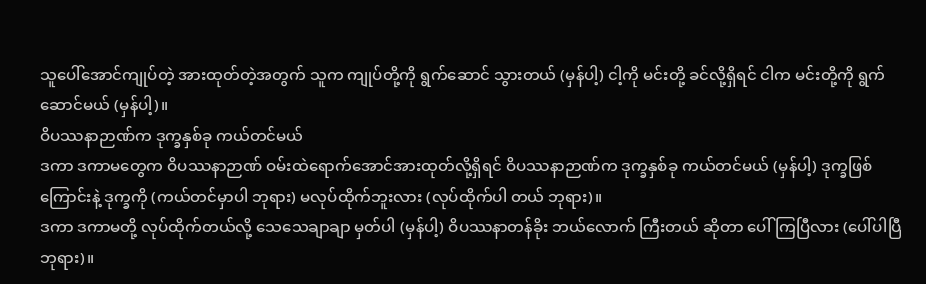သူပေါ်အောင်ကျုပ်တဲ့ အားထုတ်တဲ့အတွက် သူက ကျုပ်တို့ကို ရွက်ဆောင် သွားတယ် (မှန်ပါ့) ငါ့ကို မင်းတို့ ခင်လို့ရှိရင် ငါက မင်းတို့ကို ရွက်ဆောင်မယ် (မှန်ပါ့)။
ဝိပဿနာဉာဏ်က ဒုက္ခနှစ်ခု ကယ်တင်မယ်
ဒကာ ဒကာမတွေက ဝိပဿနာဉာဏ် ဝမ်းထဲရောက်အောင်အားထုတ်လို့ရှိရင် ဝိပဿနာဉာဏ်က ဒုက္ခနှစ်ခု ကယ်တင်မယ် (မှန်ပါ့) ဒုက္ခဖြစ်ကြောင်းနဲ့ ဒုက္ခကို (ကယ်တင်မှာပါ ဘုရား) မလုပ်ထိုက်ဘူးလား (လုပ်ထိုက်ပါ တယ် ဘုရား)။
ဒကာ ဒကာမတို့ လုပ်ထိုက်တယ်လို့ သေသေချာချာ မှတ်ပါ (မှန်ပါ့) ဝိပဿနာတန်ခိုး ဘယ်လောက် ကြီးတယ် ဆိုတာ ပေါ်ကြပြီလား (ပေါ်ပါပြီ ဘုရား)။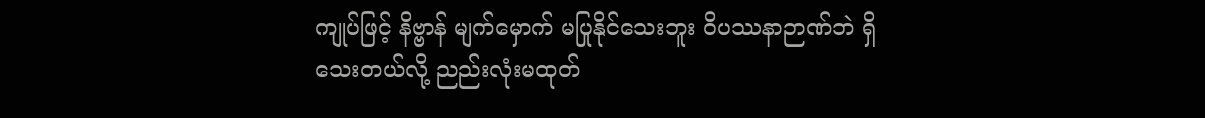ကျုပ်ဖြင့် နိဗ္ဗာန် မျက်မှောက် မပြုနိုင်သေးဘူး ဝိပဿနာဉာဏ်ဘဲ ရှိသေးတယ်လို့ ညည်းလုံးမထုတ်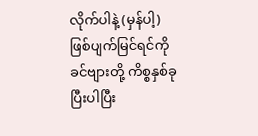လိုက်ပါနဲ့ (မှန်ပါ့) ဖြစ်ပျက်မြင်ရင်ကို ခင်ဗျားတို့ ကိစ္စနှစ်ခုပြီးပါပြီး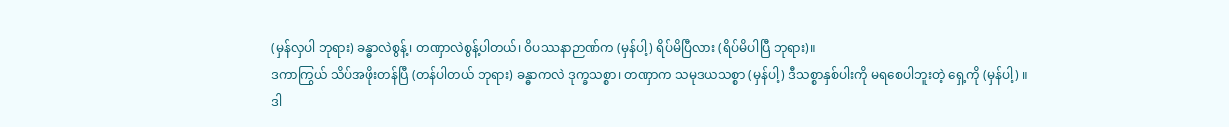(မှန်လှပါ ဘုရား) ခန္ဓာလဲစွန့်၊ တဏှာလဲစွန့်ပါတယ်၊ ဝိပဿနာဉာဏ်က (မှန်ပါ့) ရိပ်မိပြီလား (ရိပ်မိပါပြီ ဘုရား)။
ဒကာကြွယ် သိပ်အဖိုးတန်ပြီ (တန်ပါတယ် ဘုရား) ခန္ဓာကလဲ ဒုက္ခသစ္စာ၊ တဏှာက သမုဒယသစ္စာ (မှန်ပါ့) ဒီသစ္စာနှစ်ပါးကို မရစေပါဘူးတဲ့ ရှေ့ကို (မှန်ပါ့) ။
ဒါ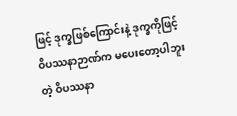ဖြင့် ဒုက္ခဖြစ်ကြောင်းနဲ့ ဒုက္ခကိုဖြင့် ဝိပဿနာဉာဏ်က မပေးတော့ပါဘူးတဲ့ ဝိပဿနာ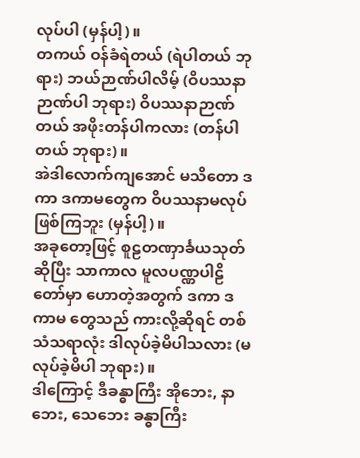လုပ်ပါ (မှန်ပါ့)။
တကယ် ဝန်ခံရဲတယ် (ရဲပါတယ် ဘုရား) ဘယ်ဉာဏ်ပါလိမ့် (ဝိပဿနာဉာဏ်ပါ ဘုရား) ဝိပဿနာဉာဏ်တယ် အဖိုးတန်ပါကလား (တန်ပါတယ် ဘုရား)။
အဲဒါလောက်ကျအောင် မသိတော ဒကာ ဒကာမတွေက ဝိပဿနာမလုပ်ဖြစ်ကြဘူး (မှန်ပါ့)။
အခုတော့ဖြင့် စူဠတဏှာင်္ခယသုတ်ဆိုပြီး သာကာလ မူလပဏ္ဏပါဠိတော်မှာ ဟောတဲ့အတွက် ဒကာ ဒကာမ တွေသည် ကားလို့ဆိုရင် တစ်သံသရာလုံး ဒါလုပ်ခဲ့မိပါသလား (မလုပ်ခဲ့မိပါ ဘုရား)။
ဒါကြောင့် ဒီခန္ဓာကြီး အိုဘေး, နာဘေး, သေဘေး ခန္ဓာကြီး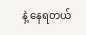နဲ့ နေရတယ်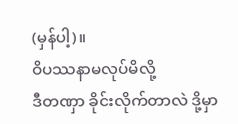(မှန်ပါ့)။
ဝိပဿနာမလုပ်မိလို့
ဒီတဏှာ ခိုင်းလိုက်တာလဲ ဒို့မှာ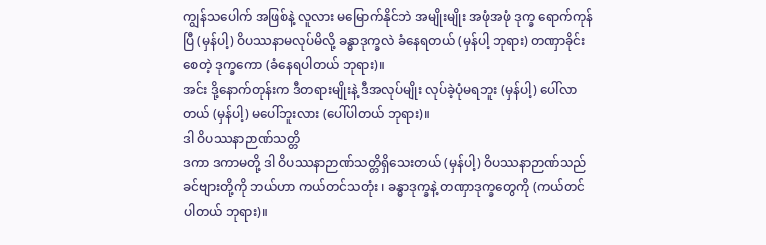ကျွန်သပေါက် အဖြစ်နဲ့ လူလား မမြောက်နိုင်ဘဲ အမျိုးမျိုး အဖုံအဖုံ ဒုက္ခ ရောက်ကုန်ပြီ (မှန်ပါ့) ဝိပဿနာမလုပ်မိလို့ ခန္ဓာဒုက္ခလဲ ခံနေရတယ် (မှန်ပါ့ ဘုရား) တဏှာခိုင်းစေတဲ့ ဒုက္ခကော (ခံနေရပါတယ် ဘုရား)။
အင်း ဒို့နောက်တုန်းက ဒီတရားမျိုးနဲ့ ဒီအလုပ်မျိုး လုပ်ခဲ့ပုံမရဘူး (မှန်ပါ့) ပေါ်လာတယ် (မှန်ပါ့) မပေါ်ဘူးလား (ပေါ်ပါတယ် ဘုရား)။
ဒါ ဝိပဿနာဉာဏ်သတ္တိ
ဒကာ ဒကာမတို့ ဒါ ဝိပဿနာဉာဏ်သတ္တိရှိသေးတယ် (မှန်ပါ့) ဝိပဿနာဉာဏ်သည် ခင်ဗျားတို့ကို ဘယ်ဟာ ကယ်တင်သတုံး ၊ ခန္ဓာဒုက္ခနဲ့ တဏှာဒုက္ခတွေကို (ကယ်တင်ပါတယ် ဘုရား)။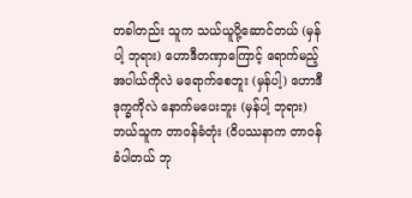တခါတည်း သူက သယ်ယူပို့ဆောင်တယ် (မှန်ပါ့ ဘုရား) ဟောဒီတဏှာကြောင့် ရောက်မည့်အပါယ်ကိုလဲ မရောက်စေဘူး (မှန်ပါ့) ဟောဒီဒုက္ခကိုလဲ နောက်မပေးဘူး (မှန်ပါ့ ဘုရား) ဘယ်သူက တာဝန်ခံတုံး (ဝိပဿနာက တာဝန်ခံပါတယ် ဘု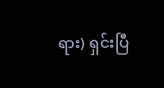ရား) ရှင်းပြီ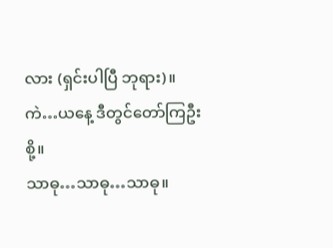လား (ရှင်းပါပြီ ဘုရား)။
ကဲ…ယနေ့ ဒီတွင်တော်ကြဦးစို့။
သာဓု…သာဓု…သာဓု။